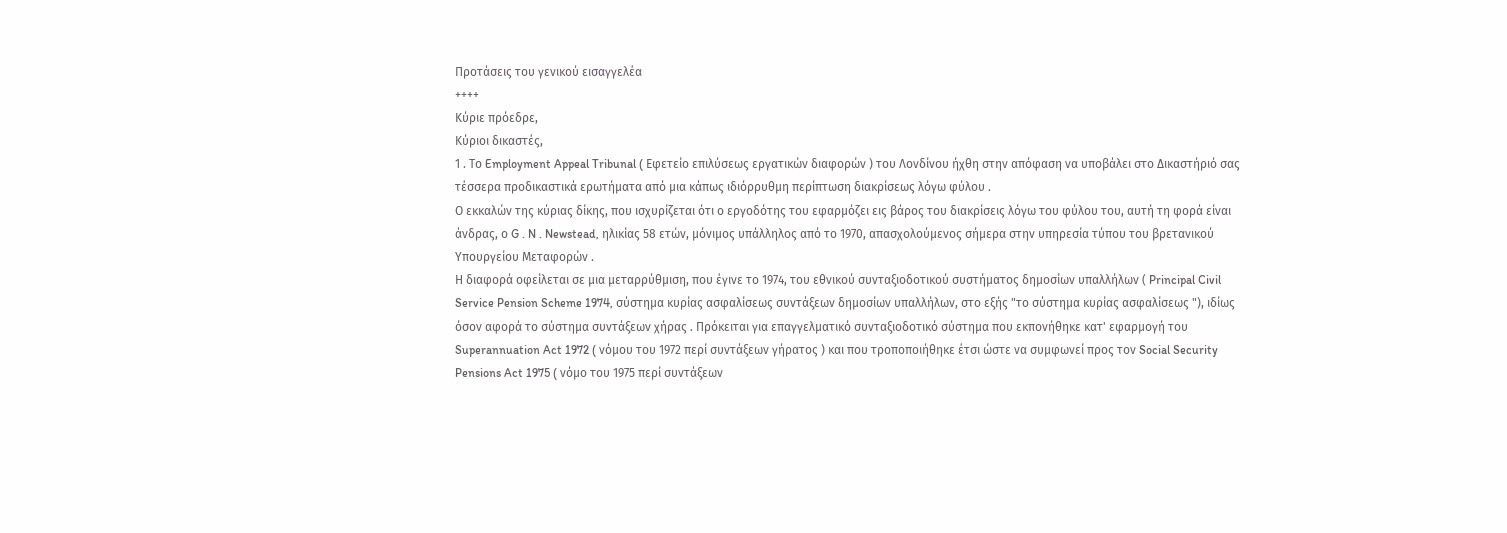Προτάσεις του γενικού εισαγγελέα
++++
Κύριε πρόεδρε,
Κύριοι δικαστές,
1 . Το Employment Appeal Tribunal ( Εφετείο επιλύσεως εργατικών διαφορών ) του Λονδίνου ήχθη στην απόφαση να υποβάλει στο Δικαστήριό σας τέσσερα προδικαστικά ερωτήματα από μια κάπως ιδιόρρυθμη περίπτωση διακρίσεως λόγω φύλου .
Ο εκκαλών της κύριας δίκης, που ισχυρίζεται ότι ο εργοδότης του εφαρμόζει εις βάρος του διακρίσεις λόγω του φύλου του, αυτή τη φορά είναι άνδρας, ο G . N . Newstead, ηλικίας 58 ετών, μόνιμος υπάλληλος από το 1970, απασχολούμενος σήμερα στην υπηρεσία τύπου του βρετανικού Υπουργείου Μεταφορών .
Η διαφορά οφείλεται σε μια μεταρρύθμιση, που έγινε το 1974, του εθνικού συνταξιοδοτικού συστήματος δημοσίων υπαλλήλων ( Principal Civil Service Pension Scheme 1974, σύστημα κυρίας ασφαλίσεως συντάξεων δημοσίων υπαλλήλων, στο εξής "το σύστημα κυρίας ασφαλίσεως "), ιδίως όσον αφορά το σύστημα συντάξεων χήρας . Πρόκειται για επαγγελματικό συνταξιοδοτικό σύστημα που εκπονήθηκε κατ' εφαρμογή του Superannuation Act 1972 ( νόμου του 1972 περί συντάξεων γήρατος ) και που τροποποιήθηκε έτσι ώστε να συμφωνεί προς τον Social Security Pensions Act 1975 ( νόμο του 1975 περί συντάξεων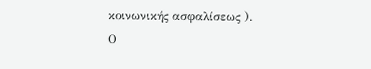κοινωνικής ασφαλίσεως ).
Ο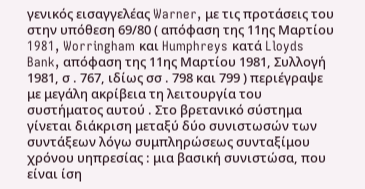γενικός εισαγγελέας Warner, με τις προτάσεις του στην υπόθεση 69/80 ( απόφαση της 11ης Μαρτίου 1981, Worringham και Humphreys κατά Lloyds Bank, απόφαση της 11ης Μαρτίου 1981, Συλλογή 1981, σ . 767, ιδίως σσ . 798 και 799 ) περιέγραψε με μεγάλη ακρίβεια τη λειτουργία του συστήματος αυτού . Στο βρετανικό σύστημα γίνεται διάκριση μεταξύ δύο συνιστωσών των συντάξεων λόγω συμπληρώσεως συνταξίμου χρόνου υηπρεσίας : μια βασική συνιστώσα, που είναι ίση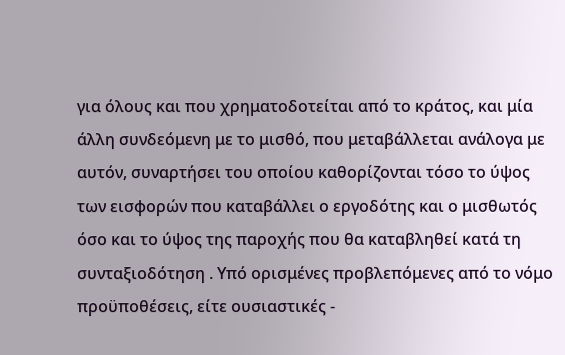για όλους και που χρηματοδοτείται από το κράτος, και μία άλλη συνδεόμενη με το μισθό, που μεταβάλλεται ανάλογα με αυτόν, συναρτήσει του οποίου καθορίζονται τόσο το ύψος των εισφορών που καταβάλλει ο εργοδότης και ο μισθωτός όσο και το ύψος της παροχής που θα καταβληθεί κατά τη συνταξιοδότηση . Υπό ορισμένες προβλεπόμενες από το νόμο προϋποθέσεις, είτε ουσιαστικές -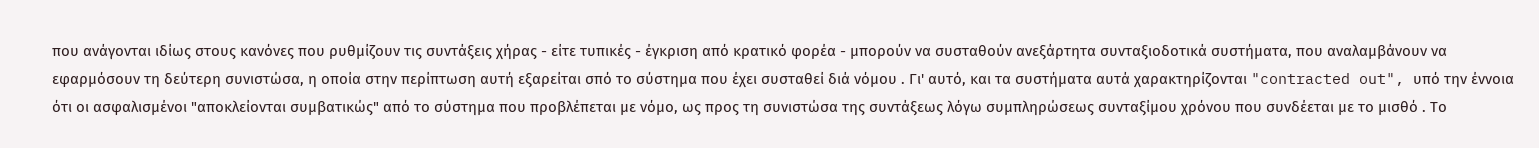που ανάγονται ιδίως στους κανόνες που ρυθμίζουν τις συντάξεις χήρας - είτε τυπικές - έγκριση από κρατικό φορέα - μπορούν να συσταθούν ανεξάρτητα συνταξιοδοτικά συστήματα, που αναλαμβάνουν να εφαρμόσουν τη δεύτερη συνιστώσα, η οποία στην περίπτωση αυτή εξαρείται σπό το σύστημα που έχει συσταθεί διά νόμου . Γι' αυτό, και τα συστήματα αυτά χαρακτηρίζονται "contracted out", υπό την έννοια ότι οι ασφαλισμένοι "αποκλείονται συμβατικώς" από το σύστημα που προβλέπεται με νόμο, ως προς τη συνιστώσα της συντάξεως λόγω συμπληρώσεως συνταξίμου χρόνου που συνδέεται με το μισθό . Το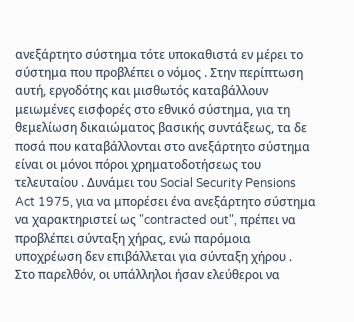ανεξάρτητο σύστημα τότε υποκαθιστά εν μέρει το σύστημα που προβλέπει ο νόμος . Στην περίπτωση αυτή, εργοδότης και μισθωτός καταβάλλουν μειωμένες εισφορές στο εθνικό σύστημα, για τη θεμελίωση δικαιώματος βασικής συντάξεως, τα δε ποσά που καταβάλλονται στο ανεξάρτητο σύστημα είναι οι μόνοι πόροι χρηματοδοτήσεως του τελευταίου . Δυνάμει του Social Security Pensions Act 1975, για να μπορέσει ένα ανεξάρτητο σύστημα να χαρακτηριστεί ως "contracted out", πρέπει να προβλέπει σύνταξη χήρας, ενώ παρόμοια υποχρέωση δεν επιβάλλεται για σύνταξη χήρου .
Στο παρελθόν, οι υπάλληλοι ήσαν ελεύθεροι να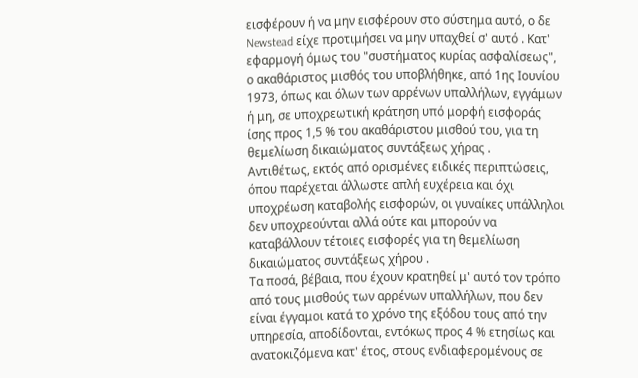εισφέρουν ή να μην εισφέρουν στο σύστημα αυτό, ο δε Newstead είχε προτιμήσει να μην υπαχθεί σ' αυτό . Κατ' εφαρμογή όμως του "συστήματος κυρίας ασφαλίσεως", ο ακαθάριστος μισθός του υποβλήθηκε, από 1ης Ιουνίου 1973, όπως και όλων των αρρένων υπαλλήλων, εγγάμων ή μη, σε υποχρεωτική κράτηση υπό μορφή εισφοράς ίσης προς 1,5 % του ακαθάριστου μισθού του, για τη θεμελίωση δικαιώματος συντάξεως χήρας .
Αντιθέτως, εκτός από ορισμένες ειδικές περιπτώσεις, όπου παρέχεται άλλωστε απλή ευχέρεια και όχι υποχρέωση καταβολής εισφορών, οι γυναίκες υπάλληλοι δεν υποχρεούνται αλλά ούτε και μπορούν να καταβάλλουν τέτοιες εισφορές για τη θεμελίωση δικαιώματος συντάξεως χήρου .
Τα ποσά, βέβαια, που έχουν κρατηθεί μ' αυτό τον τρόπο από τους μισθούς των αρρένων υπαλλήλων, που δεν είναι έγγαμοι κατά το χρόνο της εξόδου τους από την υπηρεσία, αποδίδονται, εντόκως προς 4 % ετησίως και ανατοκιζόμενα κατ' έτος, στους ενδιαφερομένους σε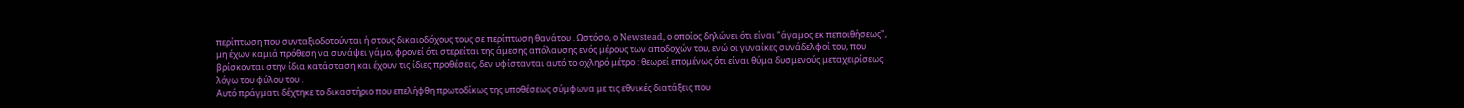περίπτωση που συνταξιοδοτούνται ή στους δικαιοδόχους τους σε περίπτωση θανάτου . Ωστόσο, ο Newstead, ο οποίος δηλώνει ότι είναι "άγαμος εκ πεποιθήσεως", μη έχων καμιά πρόθεση να συνάψει γάμο, φρονεί ότι στερείται της άμεσης απόλαυσης ενός μέρους των αποδοχών του, ενώ οι γυναίκες συνάδελφοί του, που βρίσκονται στην ίδια κατάσταση και έχουν τις ίδιες προθέσεις, δεν υφίστανται αυτό το οχληρό μέτρο : θεωρεί επομένως ότι είναι θύμα δυσμενούς μεταχειρίσεως λόγω του φύλου του .
Αυτό πράγματι δέχτηκε το δικαστήριο που επελήφθη πρωτοδίκως της υποθέσεως σύμφωνα με τις εθνικές διατάξεις που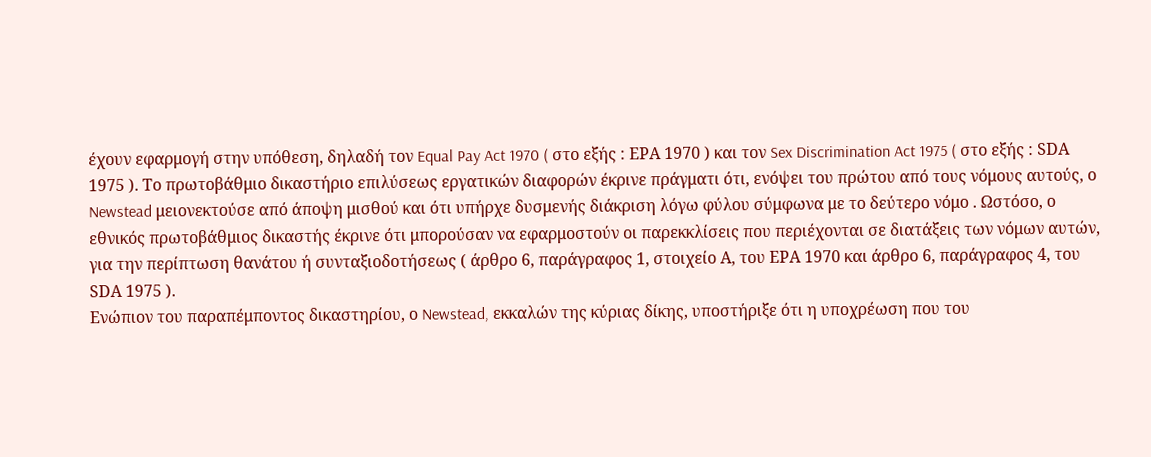έχουν εφαρμογή στην υπόθεση, δηλαδή τον Equal Pay Act 1970 ( στο εξής : ΕΡΑ 1970 ) και τον Sex Discrimination Act 1975 ( στο εξής : SDΑ 1975 ). Το πρωτοβάθμιο δικαστήριο επιλύσεως εργατικών διαφορών έκρινε πράγματι ότι, ενόψει του πρώτου από τους νόμους αυτούς, ο Newstead μειονεκτούσε από άποψη μισθού και ότι υπήρχε δυσμενής διάκριση λόγω φύλου σύμφωνα με το δεύτερο νόμο . Ωστόσο, ο εθνικός πρωτοβάθμιος δικαστής έκρινε ότι μπορούσαν να εφαρμοστούν οι παρεκκλίσεις που περιέχονται σε διατάξεις των νόμων αυτών, για την περίπτωση θανάτου ή συνταξιοδοτήσεως ( άρθρο 6, παράγραφος 1, στοιχείο Α, του ΕΡΑ 1970 και άρθρο 6, παράγραφος 4, του SDΑ 1975 ).
Ενώπιον του παραπέμποντος δικαστηρίου, ο Newstead, εκκαλών της κύριας δίκης, υποστήριξε ότι η υποχρέωση που του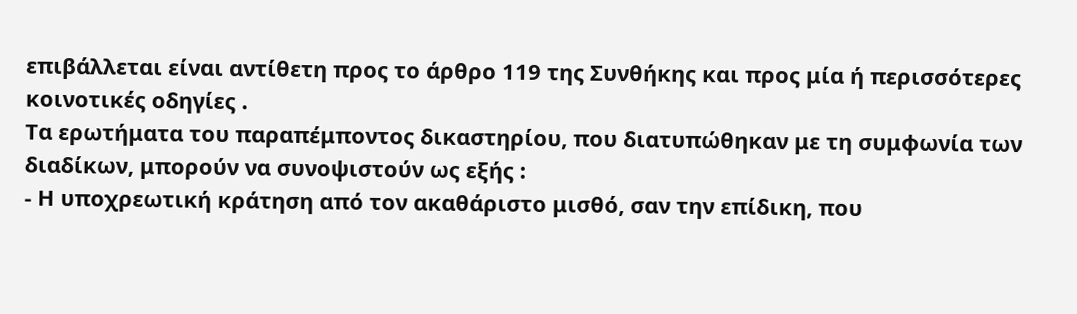επιβάλλεται είναι αντίθετη προς το άρθρο 119 της Συνθήκης και προς μία ή περισσότερες κοινοτικές οδηγίες .
Τα ερωτήματα του παραπέμποντος δικαστηρίου, που διατυπώθηκαν με τη συμφωνία των διαδίκων, μπορούν να συνοψιστούν ως εξής :
- Η υποχρεωτική κράτηση από τον ακαθάριστο μισθό, σαν την επίδικη, που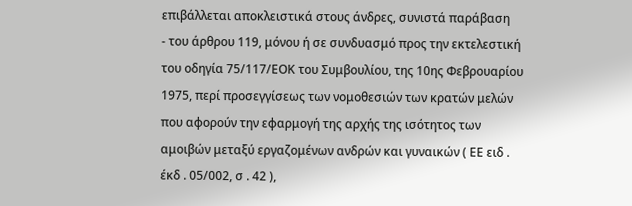επιβάλλεται αποκλειστικά στους άνδρες, συνιστά παράβαση
- του άρθρου 119, μόνου ή σε συνδυασμό προς την εκτελεστική του οδηγία 75/117/ΕΟΚ του Συμβουλίου, της 10ης Φεβρουαρίου 1975, περί προσεγγίσεως των νομοθεσιών των κρατών μελών που αφορούν την εφαρμογή της αρχής της ισότητος των αμοιβών μεταξύ εργαζομένων ανδρών και γυναικών ( ΕΕ ειδ . έκδ . 05/002, σ . 42 ),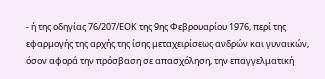- ή της οδηγίας 76/207/ΕΟΚ της 9ης Φεβρουαρίου 1976, περί της εφαρμογής της αρχής της ίσης μεταχειρίσεως ανδρών και γυναικών, όσον αφορά την πρόσβαση σε απασχόληση, την επαγγελματική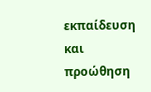εκπαίδευση και προώθηση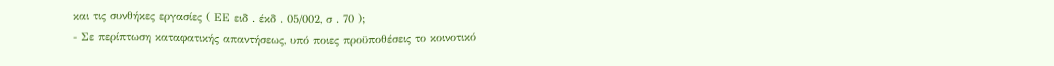και τις συνθήκες εργασίες ( ΕΕ ειδ . έκδ . 05/002, σ . 70 );
- Σε περίπτωση καταφατικής απαντήσεως, υπό ποιες προϋποθέσεις το κοινοτικό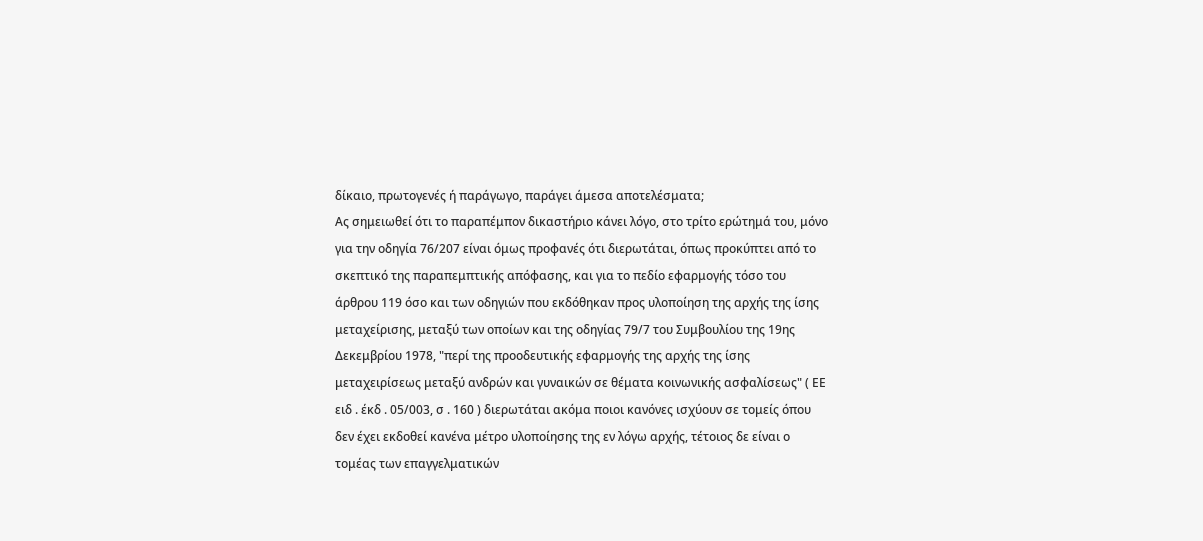δίκαιο, πρωτογενές ή παράγωγο, παράγει άμεσα αποτελέσματα;
Ας σημειωθεί ότι το παραπέμπον δικαστήριο κάνει λόγο, στο τρίτο ερώτημά του, μόνο για την οδηγία 76/207 είναι όμως προφανές ότι διερωτάται, όπως προκύπτει από το σκεπτικό της παραπεμπτικής απόφασης, και για το πεδίο εφαρμογής τόσο του άρθρου 119 όσο και των οδηγιών που εκδόθηκαν προς υλοποίηση της αρχής της ίσης μεταχείρισης, μεταξύ των οποίων και της οδηγίας 79/7 του Συμβουλίου της 19ης Δεκεμβρίου 1978, "περί της προοδευτικής εφαρμογής της αρχής της ίσης μεταχειρίσεως μεταξύ ανδρών και γυναικών σε θέματα κοινωνικής ασφαλίσεως" ( ΕΕ ειδ . έκδ . 05/003, σ . 160 ) διερωτάται ακόμα ποιοι κανόνες ισχύουν σε τομείς όπου δεν έχει εκδοθεί κανένα μέτρο υλοποίησης της εν λόγω αρχής, τέτοιος δε είναι ο τομέας των επαγγελματικών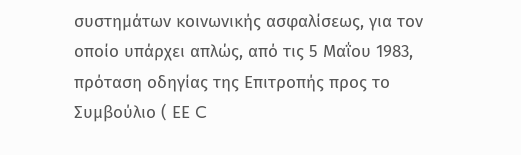συστημάτων κοινωνικής ασφαλίσεως, για τον οποίο υπάρχει απλώς, από τις 5 Μαΐου 1983, πρόταση οδηγίας της Επιτροπής προς το Συμβούλιο ( ΕΕ C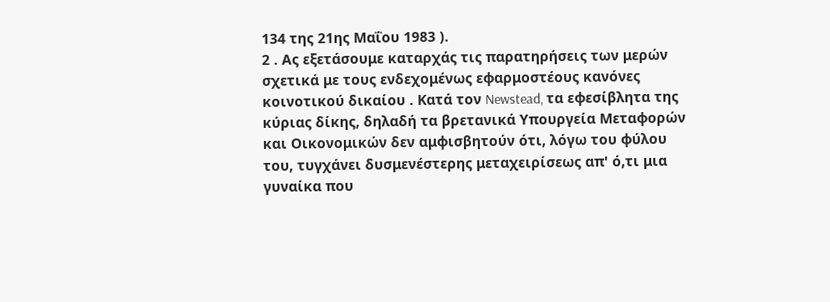134 της 21ης Μαΐου 1983 ).
2 . Ας εξετάσουμε καταρχάς τις παρατηρήσεις των μερών σχετικά με τους ενδεχομένως εφαρμοστέους κανόνες κοινοτικού δικαίου . Κατά τον Newstead, τα εφεσίβλητα της κύριας δίκης, δηλαδή τα βρετανικά Υπουργεία Μεταφορών και Οικονομικών δεν αμφισβητούν ότι, λόγω του φύλου του, τυγχάνει δυσμενέστερης μεταχειρίσεως απ' ό,τι μια γυναίκα που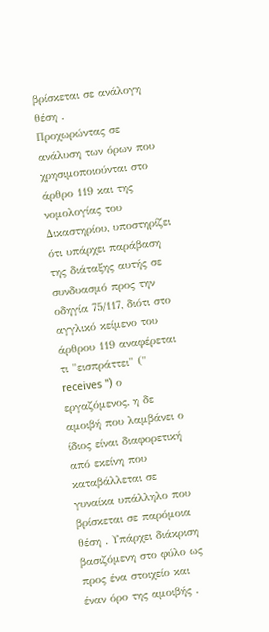βρίσκεται σε ανάλογη θέση .
Προχωρώντας σε ανάλυση των όρων που χρησιμοποιούνται στο άρθρο 119 και της νομολογίας του Δικαστηρίου, υποστηρίζει ότι υπάρχει παράβαση της διάταξης αυτής σε συνδυασμό προς την οδηγία 75/117, διότι στο αγγλικό κείμενο του άρθρου 119 αναφέρεται τι "εισπράττει" (" receives ") ο εργαζόμενος, η δε αμοιβή που λαμβάνει ο ίδιος είναι διαφορετική από εκείνη που καταβάλλεται σε γυναίκα υπάλληλο που βρίσκεται σε παρόμοια θέση . Υπάρχει διάκριση βασιζόμενη στο φύλο ως προς ένα στοιχείο και έναν όρο της αμοιβής .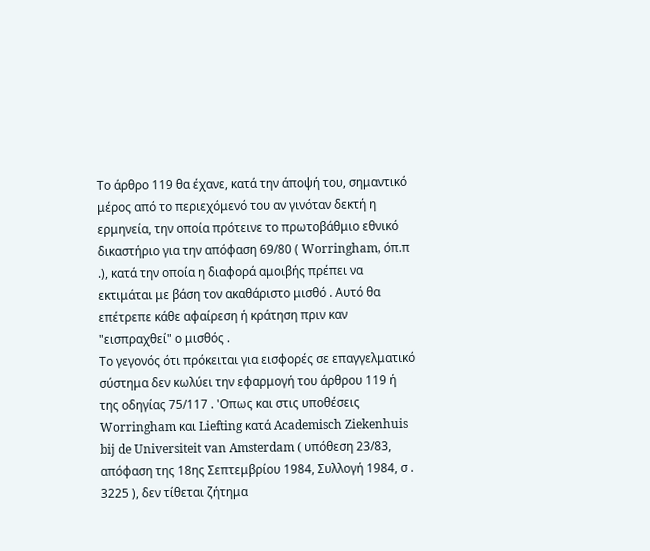Το άρθρο 119 θα έχανε, κατά την άποψή του, σημαντικό μέρος από το περιεχόμενό του αν γινόταν δεκτή η ερμηνεία, την οποία πρότεινε το πρωτοβάθμιο εθνικό δικαστήριο για την απόφαση 69/80 ( Worringham, όπ.π .), κατά την οποία η διαφορά αμοιβής πρέπει να εκτιμάται με βάση τον ακαθάριστο μισθό . Αυτό θα επέτρεπε κάθε αφαίρεση ή κράτηση πριν καν "εισπραχθεί" ο μισθός .
Το γεγονός ότι πρόκειται για εισφορές σε επαγγελματικό σύστημα δεν κωλύει την εφαρμογή του άρθρου 119 ή της οδηγίας 75/117 . 'Οπως και στις υποθέσεις Worringham και Liefting κατά Academisch Ziekenhuis bij de Universiteit van Amsterdam ( υπόθεση 23/83, απόφαση της 18ης Σεπτεμβρίου 1984, Συλλογή 1984, σ . 3225 ), δεν τίθεται ζήτημα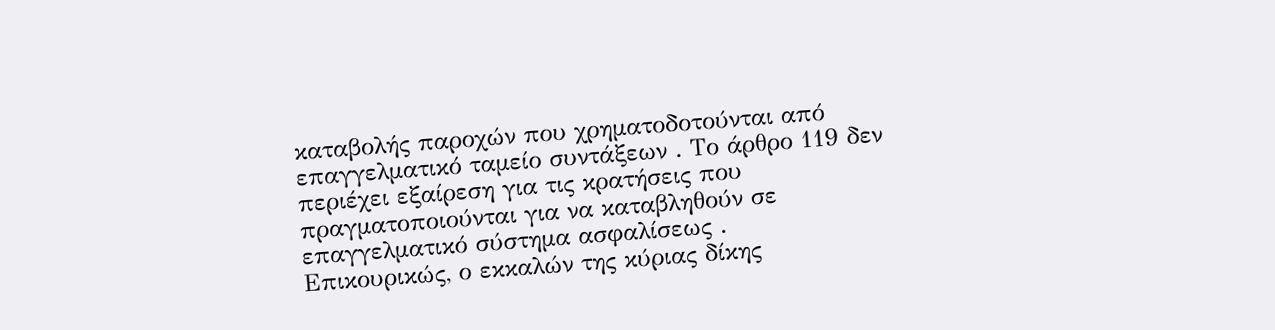καταβολής παροχών που χρηματοδοτούνται από επαγγελματικό ταμείο συντάξεων . Το άρθρο 119 δεν περιέχει εξαίρεση για τις κρατήσεις που πραγματοποιούνται για να καταβληθούν σε επαγγελματικό σύστημα ασφαλίσεως .
Επικουρικώς, ο εκκαλών της κύριας δίκης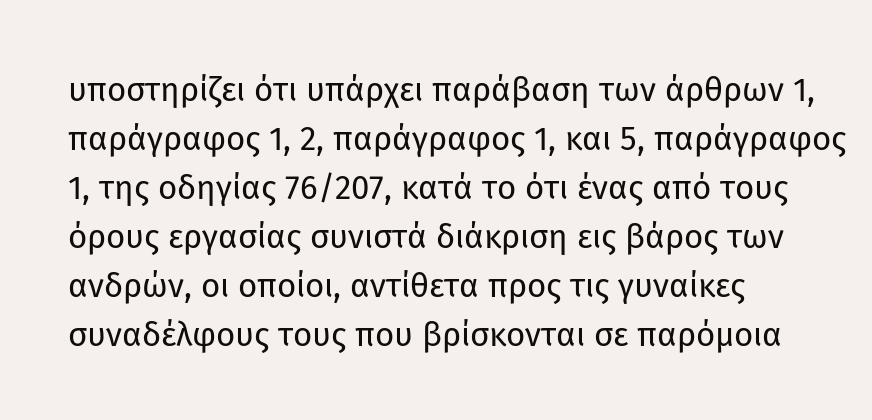υποστηρίζει ότι υπάρχει παράβαση των άρθρων 1, παράγραφος 1, 2, παράγραφος 1, και 5, παράγραφος 1, της οδηγίας 76/207, κατά το ότι ένας από τους όρους εργασίας συνιστά διάκριση εις βάρος των ανδρών, οι οποίοι, αντίθετα προς τις γυναίκες συναδέλφους τους που βρίσκονται σε παρόμοια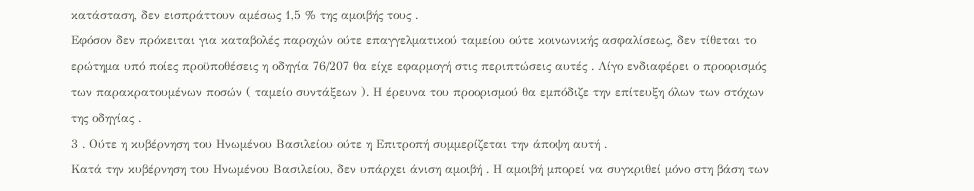κατάσταση, δεν εισπράττουν αμέσως 1,5 % της αμοιβής τους .
Εφόσον δεν πρόκειται για καταβολές παροχών ούτε επαγγελματικού ταμείου ούτε κοινωνικής ασφαλίσεως, δεν τίθεται το ερώτημα υπό ποίες προϋποθέσεις η οδηγία 76/207 θα είχε εφαρμογή στις περιπτώσεις αυτές . Λίγο ενδιαφέρει ο προορισμός των παρακρατουμένων ποσών ( ταμείο συντάξεων ). Η έρευνα του προορισμού θα εμπόδιζε την επίτευξη όλων των στόχων της οδηγίας .
3 . Ούτε η κυβέρνηση του Ηνωμένου Βασιλείου ούτε η Επιτροπή συμμερίζεται την άποψη αυτή .
Κατά την κυβέρνηση του Ηνωμένου Βασιλείου, δεν υπάρχει άνιση αμοιβή . Η αμοιβή μπορεί να συγκριθεί μόνο στη βάση των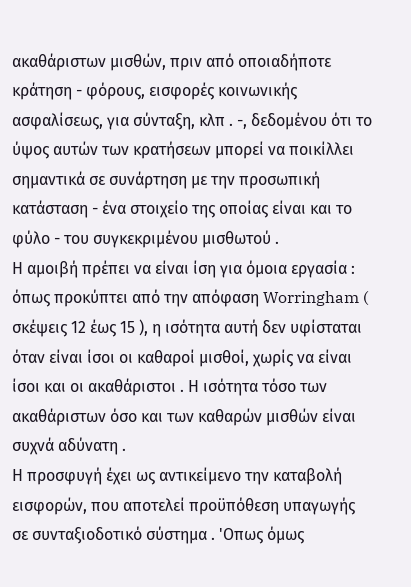ακαθάριστων μισθών, πριν από οποιαδήποτε κράτηση - φόρους, εισφορές κοινωνικής ασφαλίσεως, για σύνταξη, κλπ . -, δεδομένου ότι το ύψος αυτών των κρατήσεων μπορεί να ποικίλλει σημαντικά σε συνάρτηση με την προσωπική κατάσταση - ένα στοιχείο της οποίας είναι και το φύλο - του συγκεκριμένου μισθωτού .
Η αμοιβή πρέπει να είναι ίση για όμοια εργασία : όπως προκύπτει από την απόφαση Worringham ( σκέψεις 12 έως 15 ), η ισότητα αυτή δεν υφίσταται όταν είναι ίσοι οι καθαροί μισθοί, χωρίς να είναι ίσοι και οι ακαθάριστοι . Η ισότητα τόσο των ακαθάριστων όσο και των καθαρών μισθών είναι συχνά αδύνατη .
Η προσφυγή έχει ως αντικείμενο την καταβολή εισφορών, που αποτελεί προϋπόθεση υπαγωγής σε συνταξιοδοτικό σύστημα . 'Οπως όμως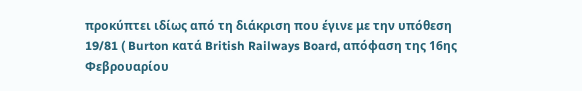προκύπτει ιδίως από τη διάκριση που έγινε με την υπόθεση 19/81 ( Burton κατά British Railways Board, απόφαση της 16ης Φεβρουαρίου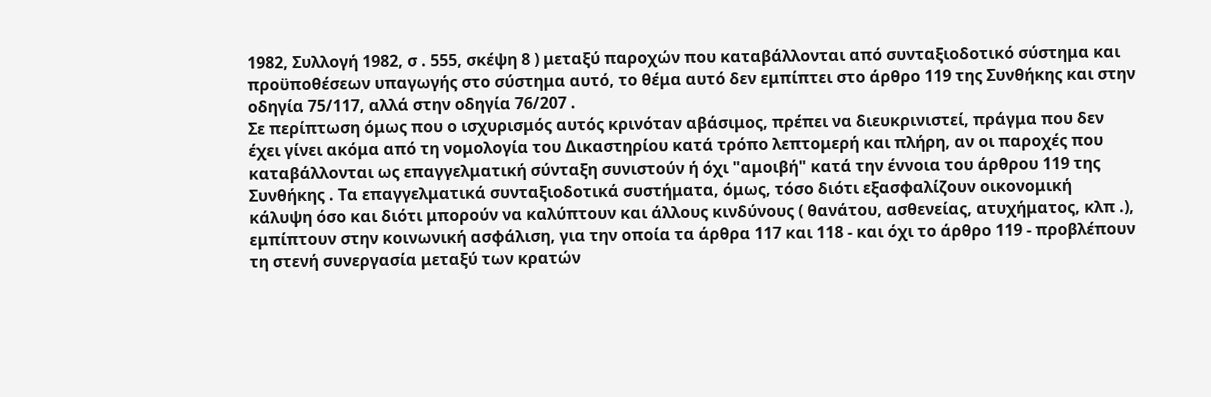1982, Συλλογή 1982, σ . 555, σκέψη 8 ) μεταξύ παροχών που καταβάλλονται από συνταξιοδοτικό σύστημα και προϋποθέσεων υπαγωγής στο σύστημα αυτό, το θέμα αυτό δεν εμπίπτει στο άρθρο 119 της Συνθήκης και στην οδηγία 75/117, αλλά στην οδηγία 76/207 .
Σε περίπτωση όμως που ο ισχυρισμός αυτός κρινόταν αβάσιμος, πρέπει να διευκρινιστεί, πράγμα που δεν έχει γίνει ακόμα από τη νομολογία του Δικαστηρίου κατά τρόπο λεπτομερή και πλήρη, αν οι παροχές που καταβάλλονται ως επαγγελματική σύνταξη συνιστούν ή όχι "αμοιβή" κατά την έννοια του άρθρου 119 της Συνθήκης . Τα επαγγελματικά συνταξιοδοτικά συστήματα, όμως, τόσο διότι εξασφαλίζουν οικονομική κάλυψη όσο και διότι μπορούν να καλύπτουν και άλλους κινδύνους ( θανάτου, ασθενείας, ατυχήματος, κλπ .), εμπίπτουν στην κοινωνική ασφάλιση, για την οποία τα άρθρα 117 και 118 - και όχι το άρθρο 119 - προβλέπουν τη στενή συνεργασία μεταξύ των κρατών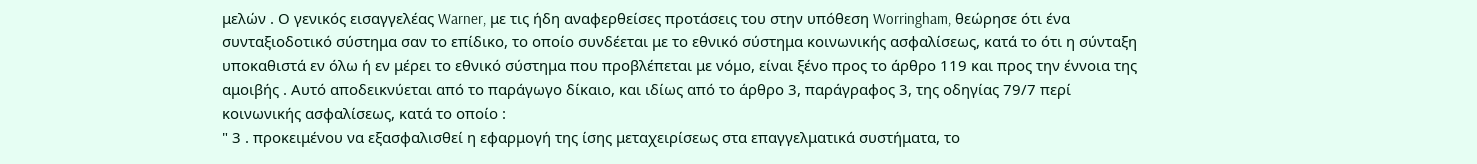μελών . Ο γενικός εισαγγελέας Warner, με τις ήδη αναφερθείσες προτάσεις του στην υπόθεση Worringham, θεώρησε ότι ένα συνταξιοδοτικό σύστημα σαν το επίδικο, το οποίο συνδέεται με το εθνικό σύστημα κοινωνικής ασφαλίσεως, κατά το ότι η σύνταξη υποκαθιστά εν όλω ή εν μέρει το εθνικό σύστημα που προβλέπεται με νόμο, είναι ξένο προς το άρθρο 119 και προς την έννοια της αμοιβής . Αυτό αποδεικνύεται από το παράγωγο δίκαιο, και ιδίως από το άρθρο 3, παράγραφος 3, της οδηγίας 79/7 περί κοινωνικής ασφαλίσεως, κατά το οποίο :
" 3 . προκειμένου να εξασφαλισθεί η εφαρμογή της ίσης μεταχειρίσεως στα επαγγελματικά συστήματα, το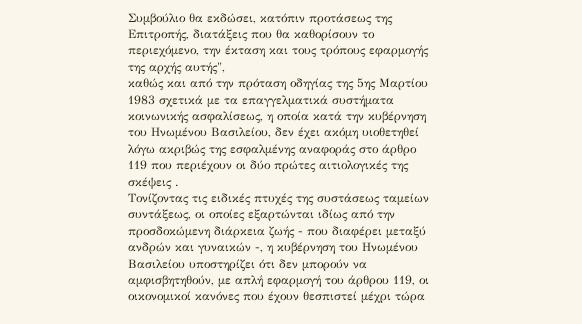Συμβούλιο θα εκδώσει, κατόπιν προτάσεως της Επιτροπής, διατάξεις που θα καθορίσουν το περιεχόμενο, την έκταση και τους τρόπους εφαρμογής της αρχής αυτής",
καθώς και από την πρόταση οδηγίας της 5ης Μαρτίου 1983 σχετικά με τα επαγγελματικά συστήματα κοινωνικής ασφαλίσεως, η οποία κατά την κυβέρνηση του Ηνωμένου Βασιλείου, δεν έχει ακόμη υιοθετηθεί λόγω ακριβώς της εσφαλμένης αναφοράς στο άρθρο 119 που περιέχουν οι δύο πρώτες αιτιολογικές της σκέψεις .
Τονίζοντας τις ειδικές πτυχές της συστάσεως ταμείων συντάξεως, οι οποίες εξαρτώνται ιδίως από την προσδοκώμενη διάρκεια ζωής - που διαφέρει μεταξύ ανδρών και γυναικών -, η κυβέρνηση του Ηνωμένου Βασιλείου υποστηρίζει ότι δεν μπορούν να αμφισβητηθούν, με απλή εφαρμογή του άρθρου 119, οι οικονομικοί κανόνες που έχουν θεσπιστεί μέχρι τώρα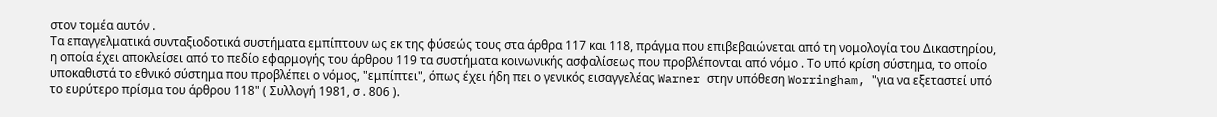στον τομέα αυτόν .
Τα επαγγελματικά συνταξιοδοτικά συστήματα εμπίπτουν ως εκ της φύσεώς τους στα άρθρα 117 και 118, πράγμα που επιβεβαιώνεται από τη νομολογία του Δικαστηρίου, η οποία έχει αποκλείσει από το πεδίο εφαρμογής του άρθρου 119 τα συστήματα κοινωνικής ασφαλίσεως που προβλέπονται από νόμο . Το υπό κρίση σύστημα, το οποίο υποκαθιστά το εθνικό σύστημα που προβλέπει ο νόμος, "εμπίπτει", όπως έχει ήδη πει ο γενικός εισαγγελέας Warner στην υπόθεση Worringham, "για να εξεταστεί υπό το ευρύτερο πρίσμα του άρθρου 118" ( Συλλογή 1981, σ . 806 ).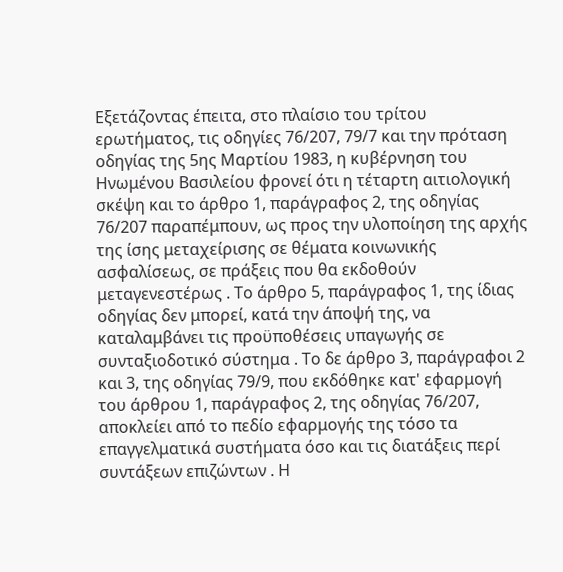Εξετάζοντας έπειτα, στο πλαίσιο του τρίτου ερωτήματος, τις οδηγίες 76/207, 79/7 και την πρόταση οδηγίας της 5ης Μαρτίου 1983, η κυβέρνηση του Ηνωμένου Βασιλείου φρονεί ότι η τέταρτη αιτιολογική σκέψη και το άρθρο 1, παράγραφος 2, της οδηγίας 76/207 παραπέμπουν, ως προς την υλοποίηση της αρχής της ίσης μεταχείρισης σε θέματα κοινωνικής ασφαλίσεως, σε πράξεις που θα εκδοθούν μεταγενεστέρως . Το άρθρο 5, παράγραφος 1, της ίδιας οδηγίας δεν μπορεί, κατά την άποψή της, να καταλαμβάνει τις προϋποθέσεις υπαγωγής σε συνταξιοδοτικό σύστημα . Το δε άρθρο 3, παράγραφοι 2 και 3, της οδηγίας 79/9, που εκδόθηκε κατ' εφαρμογή του άρθρου 1, παράγραφος 2, της οδηγίας 76/207, αποκλείει από το πεδίο εφαρμογής της τόσο τα επαγγελματικά συστήματα όσο και τις διατάξεις περί συντάξεων επιζώντων . Η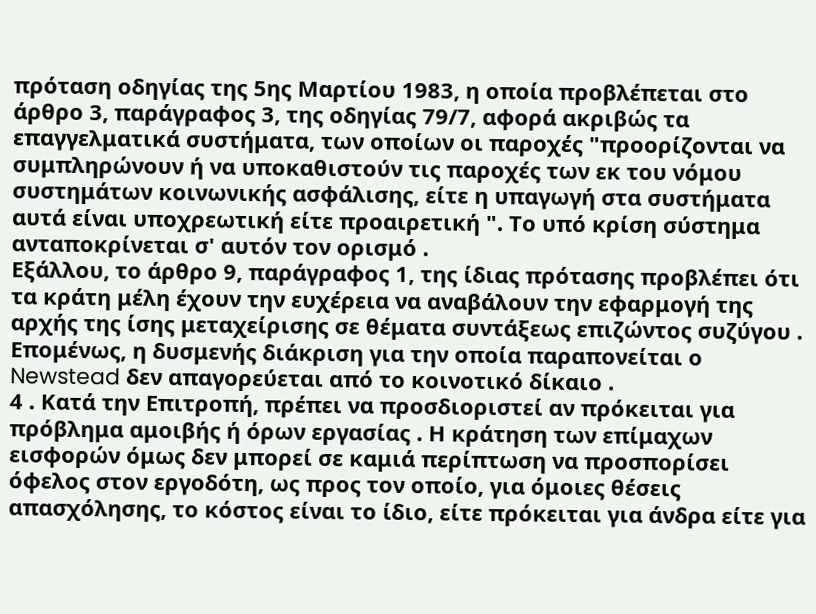πρόταση οδηγίας της 5ης Μαρτίου 1983, η οποία προβλέπεται στο άρθρο 3, παράγραφος 3, της οδηγίας 79/7, αφορά ακριβώς τα επαγγελματικά συστήματα, των οποίων οι παροχές "προορίζονται να συμπληρώνουν ή να υποκαθιστούν τις παροχές των εκ του νόμου συστημάτων κοινωνικής ασφάλισης, είτε η υπαγωγή στα συστήματα αυτά είναι υποχρεωτική είτε προαιρετική ". Το υπό κρίση σύστημα ανταποκρίνεται σ' αυτόν τον ορισμό .
Εξάλλου, το άρθρο 9, παράγραφος 1, της ίδιας πρότασης προβλέπει ότι τα κράτη μέλη έχουν την ευχέρεια να αναβάλουν την εφαρμογή της αρχής της ίσης μεταχείρισης σε θέματα συντάξεως επιζώντος συζύγου . Επομένως, η δυσμενής διάκριση για την οποία παραπονείται ο Newstead δεν απαγορεύεται από το κοινοτικό δίκαιο .
4 . Κατά την Επιτροπή, πρέπει να προσδιοριστεί αν πρόκειται για πρόβλημα αμοιβής ή όρων εργασίας . Η κράτηση των επίμαχων εισφορών όμως δεν μπορεί σε καμιά περίπτωση να προσπορίσει όφελος στον εργοδότη, ως προς τον οποίο, για όμοιες θέσεις απασχόλησης, το κόστος είναι το ίδιο, είτε πρόκειται για άνδρα είτε για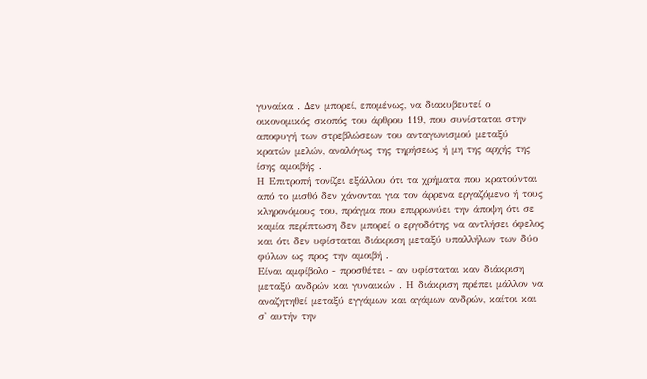γυναίκα . Δεν μπορεί, επομένως, να διακυβευτεί ο οικονομικός σκοπός του άρθρου 119, που συνίσταται στην αποφυγή των στρεβλώσεων του ανταγωνισμού μεταξύ κρατών μελών, αναλόγως της τηρήσεως ή μη της αρχής της ίσης αμοιβής .
Η Επιτροπή τονίζει εξάλλου ότι τα χρήματα που κρατούνται από το μισθό δεν χάνονται για τον άρρενα εργαζόμενο ή τους κληρονόμους του, πράγμα που επιρρωνύει την άποψη ότι σε καμία περίπτωση δεν μπορεί ο εργοδότης να αντλήσει όφελος και ότι δεν υφίσταται διάκριση μεταξύ υπαλλήλων των δύο φύλων ως προς την αμοιβή .
Είναι αμφίβολο - προσθέτει - αν υφίσταται καν διάκριση μεταξύ ανδρών και γυναικών . Η διάκριση πρέπει μάλλον να αναζητηθεί μεταξύ εγγάμων και αγάμων ανδρών, καίτοι και σ' αυτήν την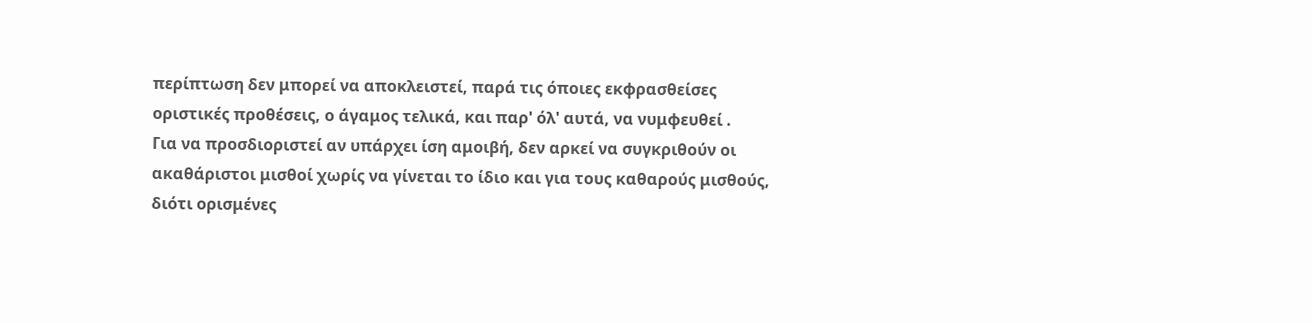περίπτωση δεν μπορεί να αποκλειστεί, παρά τις όποιες εκφρασθείσες οριστικές προθέσεις, ο άγαμος τελικά, και παρ' όλ' αυτά, να νυμφευθεί .
Για να προσδιοριστεί αν υπάρχει ίση αμοιβή, δεν αρκεί να συγκριθούν οι ακαθάριστοι μισθοί χωρίς να γίνεται το ίδιο και για τους καθαρούς μισθούς, διότι ορισμένες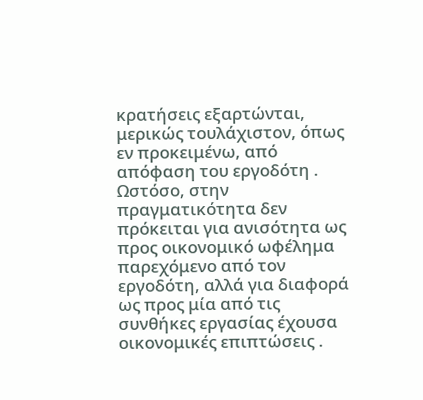κρατήσεις εξαρτώνται, μερικώς τουλάχιστον, όπως εν προκειμένω, από απόφαση του εργοδότη . Ωστόσο, στην πραγματικότητα δεν πρόκειται για ανισότητα ως προς οικονομικό ωφέλημα παρεχόμενο από τον εργοδότη, αλλά για διαφορά ως προς μία από τις συνθήκες εργασίας έχουσα οικονομικές επιπτώσεις .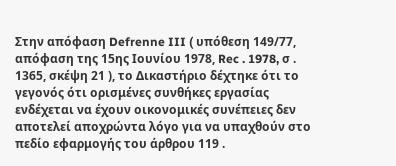Στην απόφαση Defrenne III ( υπόθεση 149/77, απόφαση της 15ης Ιουνίου 1978, Rec . 1978, σ . 1365, σκέψη 21 ), το Δικαστήριο δέχτηκε ότι το γεγονός ότι ορισμένες συνθήκες εργασίας ενδέχεται να έχουν οικονομικές συνέπειες δεν αποτελεί αποχρώντα λόγο για να υπαχθούν στο πεδίο εφαρμογής του άρθρου 119 .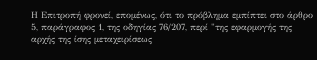Η Επιτροπή φρονεί, επομένως, ότι το πρόβλημα εμπίπτει στο άρθρο 5, παράγραφος 1, της οδηγίας 76/207, περί "της εφαρμογής της αρχής της ίσης μεταχειρίσεως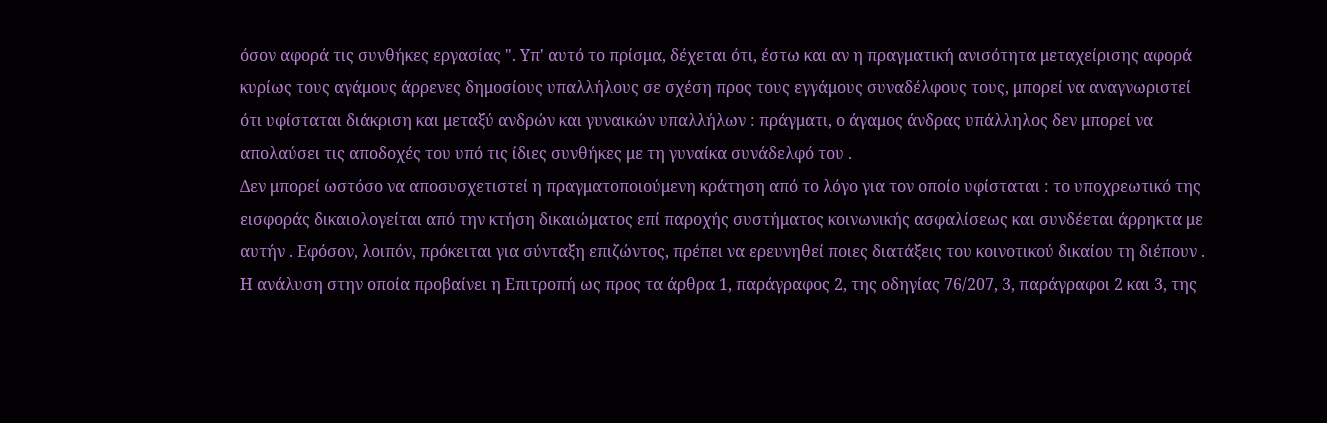όσον αφορά τις συνθήκες εργασίας ". Υπ' αυτό το πρίσμα, δέχεται ότι, έστω και αν η πραγματική ανισότητα μεταχείρισης αφορά κυρίως τους αγάμους άρρενες δημοσίους υπαλλήλους σε σχέση προς τους εγγάμους συναδέλφους τους, μπορεί να αναγνωριστεί ότι υφίσταται διάκριση και μεταξύ ανδρών και γυναικών υπαλλήλων : πράγματι, ο άγαμος άνδρας υπάλληλος δεν μπορεί να απολαύσει τις αποδοχές του υπό τις ίδιες συνθήκες με τη γυναίκα συνάδελφό του .
Δεν μπορεί ωστόσο να αποσυσχετιστεί η πραγματοποιούμενη κράτηση από το λόγο για τον οποίο υφίσταται : το υποχρεωτικό της εισφοράς δικαιολογείται από την κτήση δικαιώματος επί παροχής συστήματος κοινωνικής ασφαλίσεως και συνδέεται άρρηκτα με αυτήν . Εφόσον, λοιπόν, πρόκειται για σύνταξη επιζώντος, πρέπει να ερευνηθεί ποιες διατάξεις του κοινοτικού δικαίου τη διέπουν . Η ανάλυση στην οποία προβαίνει η Επιτροπή ως προς τα άρθρα 1, παράγραφος 2, της οδηγίας 76/207, 3, παράγραφοι 2 και 3, της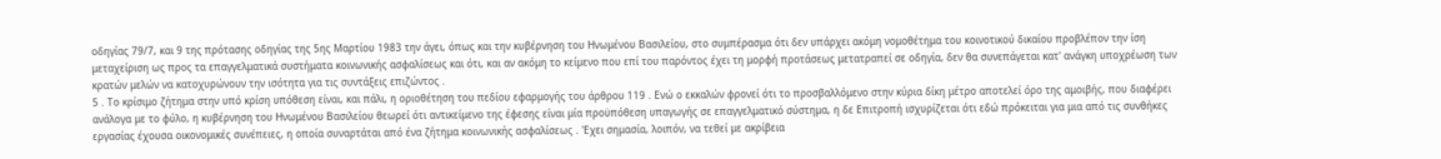οδηγίας 79/7, και 9 της πρότασης οδηγίας της 5ης Μαρτίου 1983 την άγει, όπως και την κυβέρνηση του Ηνωμένου Βασιλείου, στο συμπέρασμα ότι δεν υπάρχει ακόμη νομοθέτημα του κοινοτικού δικαίου προβλέπον την ίση μεταχείριση ως προς τα επαγγελματικά συστήματα κοινωνικής ασφαλίσεως και ότι, και αν ακόμη το κείμενο που επί του παρόντος έχει τη μορφή προτάσεως μετατραπεί σε οδηγία, δεν θα συνεπάγεται κατ' ανάγκη υποχρέωση των κρατών μελών να κατοχυρώνουν την ισότητα για τις συντάξεις επιζώντος .
5 . Το κρίσιμο ζήτημα στην υπό κρίση υπόθεση είναι, και πάλι, η οριοθέτηση του πεδίου εφαρμογής του άρθρου 119 . Ενώ ο εκκαλών φρονεί ότι το προσβαλλόμενο στην κύρια δίκη μέτρο αποτελεί όρο της αμοιβής, που διαφέρει ανάλογα με το φύλο, η κυβέρνηση του Ηνωμένου Βασιλείου θεωρεί ότι αντικείμενο της έφεσης είναι μία προϋπόθεση υπαγωγής σε επαγγελματικό σύστημα, η δε Επιτροπή ισχυρίζεται ότι εδώ πρόκειται για μια από τις συνθήκες εργασίας έχουσα οικονομικές συνέπειες, η οποία συναρτάται από ένα ζήτημα κοινωνικής ασφαλίσεως . 'Εχει σημασία, λοιπόν, να τεθεί με ακρίβεια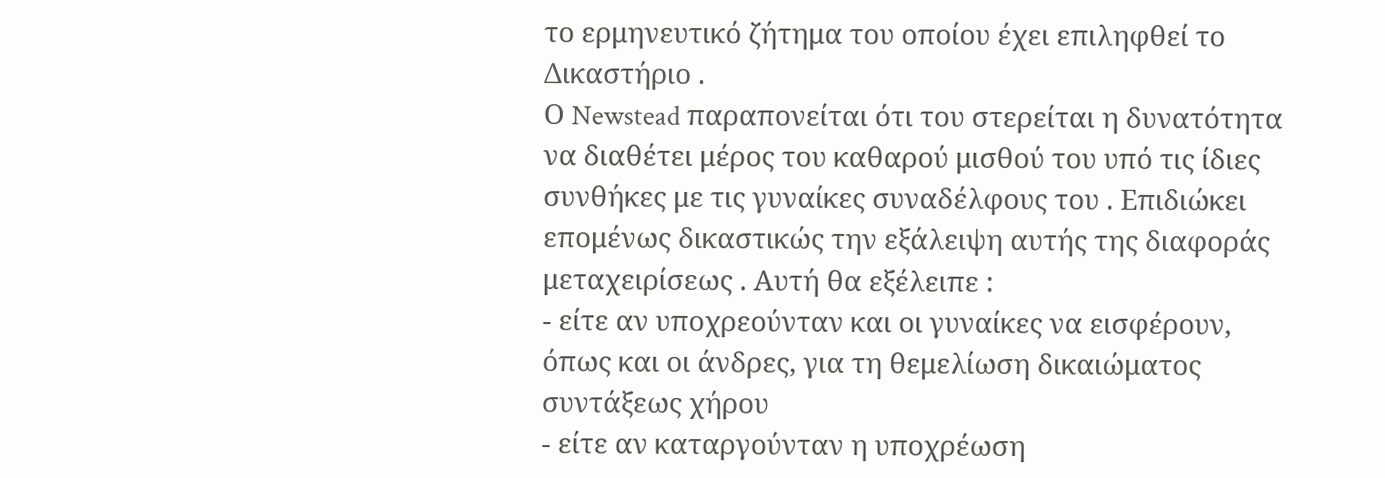το ερμηνευτικό ζήτημα του οποίου έχει επιληφθεί το Δικαστήριο .
Ο Newstead παραπονείται ότι του στερείται η δυνατότητα να διαθέτει μέρος του καθαρού μισθού του υπό τις ίδιες συνθήκες με τις γυναίκες συναδέλφους του . Επιδιώκει επομένως δικαστικώς την εξάλειψη αυτής της διαφοράς μεταχειρίσεως . Αυτή θα εξέλειπε :
- είτε αν υποχρεούνταν και οι γυναίκες να εισφέρουν, όπως και οι άνδρες, για τη θεμελίωση δικαιώματος συντάξεως χήρου
- είτε αν καταργούνταν η υποχρέωση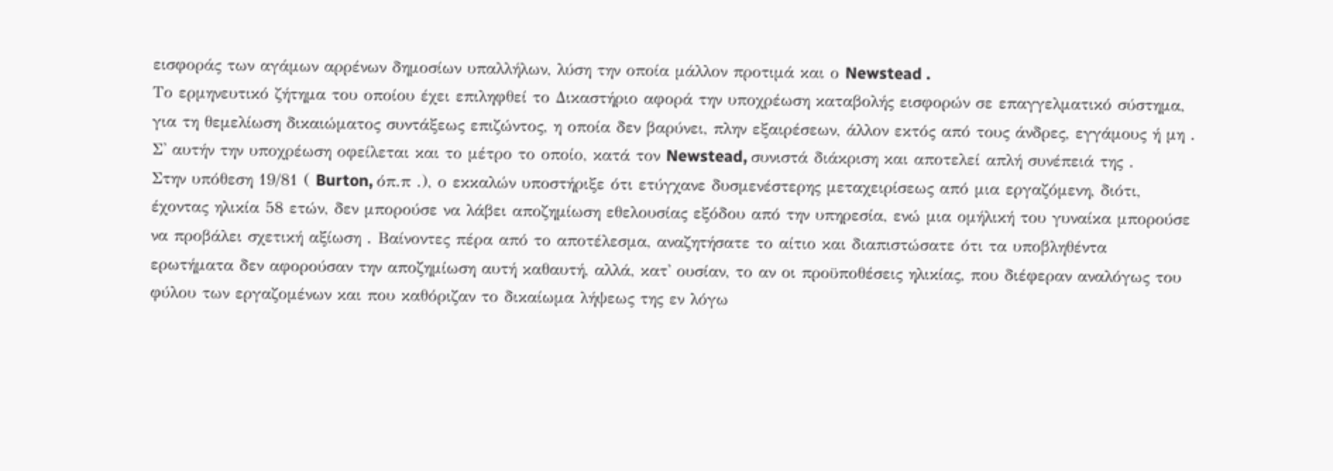εισφοράς των αγάμων αρρένων δημοσίων υπαλλήλων, λύση την οποία μάλλον προτιμά και ο Newstead .
Το ερμηνευτικό ζήτημα του οποίου έχει επιληφθεί το Δικαστήριο αφορά την υποχρέωση καταβολής εισφορών σε επαγγελματικό σύστημα, για τη θεμελίωση δικαιώματος συντάξεως επιζώντος, η οποία δεν βαρύνει, πλην εξαιρέσεων, άλλον εκτός από τους άνδρες, εγγάμους ή μη . Σ' αυτήν την υποχρέωση οφείλεται και το μέτρο το οποίο, κατά τον Newstead, συνιστά διάκριση και αποτελεί απλή συνέπειά της .
Στην υπόθεση 19/81 ( Burton, όπ.π .), ο εκκαλών υποστήριξε ότι ετύγχανε δυσμενέστερης μεταχειρίσεως από μια εργαζόμενη, διότι, έχοντας ηλικία 58 ετών, δεν μπορούσε να λάβει αποζημίωση εθελουσίας εξόδου από την υπηρεσία, ενώ μια ομήλική του γυναίκα μπορούσε να προβάλει σχετική αξίωση . Βαίνοντες πέρα από το αποτέλεσμα, αναζητήσατε το αίτιο και διαπιστώσατε ότι τα υποβληθέντα ερωτήματα δεν αφορούσαν την αποζημίωση αυτή καθαυτή, αλλά, κατ' ουσίαν, το αν οι προϋποθέσεις ηλικίας, που διέφεραν αναλόγως του φύλου των εργαζομένων και που καθόριζαν το δικαίωμα λήψεως της εν λόγω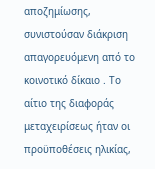αποζημίωσης, συνιστούσαν διάκριση απαγορευόμενη από το κοινοτικό δίκαιο . Το αίτιο της διαφοράς μεταχειρίσεως ήταν οι προϋποθέσεις ηλικίας,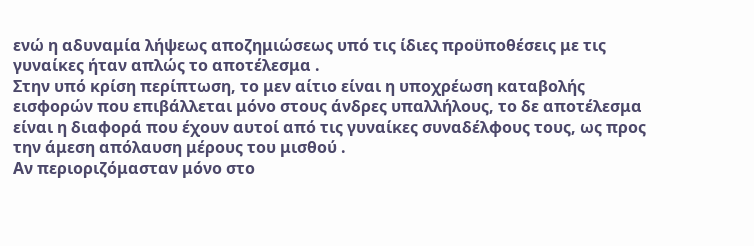ενώ η αδυναμία λήψεως αποζημιώσεως υπό τις ίδιες προϋποθέσεις με τις γυναίκες ήταν απλώς το αποτέλεσμα .
Στην υπό κρίση περίπτωση, το μεν αίτιο είναι η υποχρέωση καταβολής εισφορών που επιβάλλεται μόνο στους άνδρες υπαλλήλους, το δε αποτέλεσμα είναι η διαφορά που έχουν αυτοί από τις γυναίκες συναδέλφους τους, ως προς την άμεση απόλαυση μέρους του μισθού .
Αν περιοριζόμασταν μόνο στο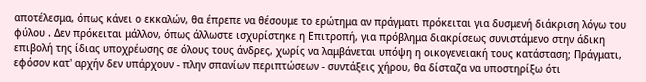αποτέλεσμα, όπως κάνει ο εκκαλών, θα έπρεπε να θέσουμε το ερώτημα αν πράγματι πρόκειται για δυσμενή διάκριση λόγω του φύλου . Δεν πρόκειται μάλλον, όπως άλλωστε ισχυρίστηκε η Επιτροπή, για πρόβλημα διακρίσεως συνιστάμενο στην άδικη επιβολή της ίδιας υποχρέωσης σε όλους τους άνδρες, χωρίς να λαμβάνεται υπόψη η οικογενειακή τους κατάσταση; Πράγματι, εφόσον κατ' αρχήν δεν υπάρχουν - πλην σπανίων περιπτώσεων - συντάξεις χήρου, θα δίσταζα να υποστηρίξω ότι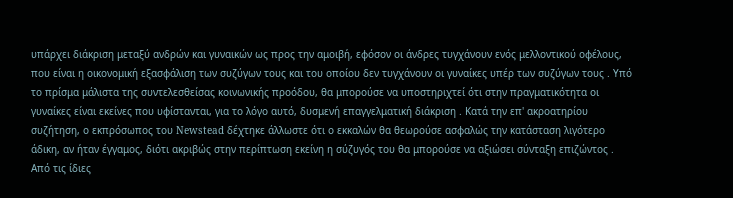υπάρχει διάκριση μεταξύ ανδρών και γυναικών ως προς την αμοιβή, εφόσον οι άνδρες τυγχάνουν ενός μελλοντικού οφέλους, που είναι η οικονομική εξασφάλιση των συζύγων τους και του οποίου δεν τυγχάνουν οι γυναίκες υπέρ των συζύγων τους . Υπό το πρίσμα μάλιστα της συντελεσθείσας κοινωνικής προόδου, θα μπορούσε να υποστηριχτεί ότι στην πραγματικότητα οι γυναίκες είναι εκείνες που υφίστανται, για το λόγο αυτό, δυσμενή επαγγελματική διάκριση . Κατά την επ' ακροατηρίου συζήτηση, ο εκπρόσωπος του Newstead δέχτηκε άλλωστε ότι ο εκκαλών θα θεωρούσε ασφαλώς την κατάσταση λιγότερο άδικη, αν ήταν έγγαμος, διότι ακριβώς στην περίπτωση εκείνη η σύζυγός του θα μπορούσε να αξιώσει σύνταξη επιζώντος . Από τις ίδιες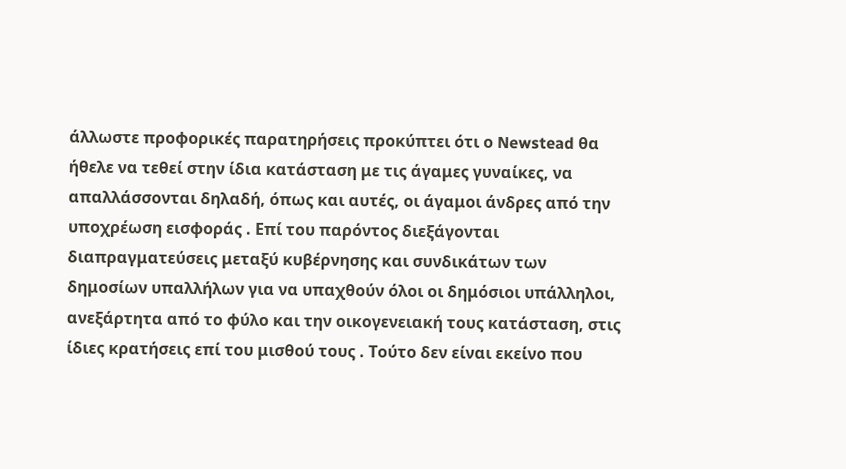άλλωστε προφορικές παρατηρήσεις προκύπτει ότι ο Newstead θα ήθελε να τεθεί στην ίδια κατάσταση με τις άγαμες γυναίκες, να απαλλάσσονται δηλαδή, όπως και αυτές, οι άγαμοι άνδρες από την υποχρέωση εισφοράς . Επί του παρόντος διεξάγονται διαπραγματεύσεις μεταξύ κυβέρνησης και συνδικάτων των δημοσίων υπαλλήλων για να υπαχθούν όλοι οι δημόσιοι υπάλληλοι, ανεξάρτητα από το φύλο και την οικογενειακή τους κατάσταση, στις ίδιες κρατήσεις επί του μισθού τους . Τούτο δεν είναι εκείνο που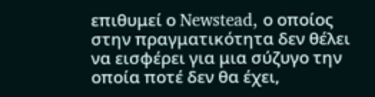επιθυμεί ο Newstead, ο οποίος στην πραγματικότητα δεν θέλει να εισφέρει για μια σύζυγο την οποία ποτέ δεν θα έχει,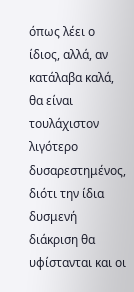όπως λέει ο ίδιος, αλλά, αν κατάλαβα καλά, θα είναι τουλάχιστον λιγότερο δυσαρεστημένος, διότι την ίδια δυσμενή διάκριση θα υφίστανται και οι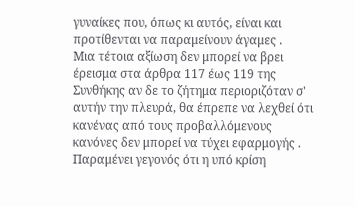γυναίκες που, όπως κι αυτός, είναι και προτίθενται να παραμείνουν άγαμες .
Μια τέτοια αξίωση δεν μπορεί να βρει έρεισμα στα άρθρα 117 έως 119 της Συνθήκης αν δε το ζήτημα περιοριζόταν σ' αυτήν την πλευρά, θα έπρεπε να λεχθεί ότι κανένας από τους προβαλλόμενους κανόνες δεν μπορεί να τύχει εφαρμογής .
Παραμένει γεγονός ότι η υπό κρίση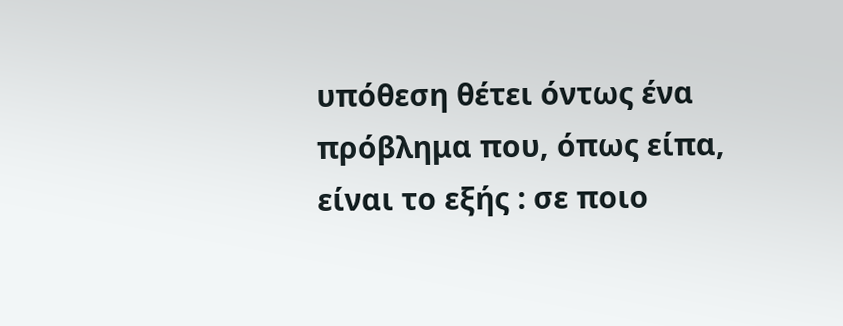υπόθεση θέτει όντως ένα πρόβλημα που, όπως είπα, είναι το εξής : σε ποιο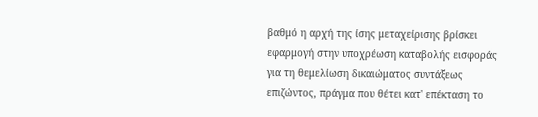βαθμό η αρχή της ίσης μεταχείρισης βρίσκει εφαρμογή στην υποχρέωση καταβολής εισφοράς για τη θεμελίωση δικαιώματος συντάξεως επιζώντος, πράγμα που θέτει κατ' επέκταση το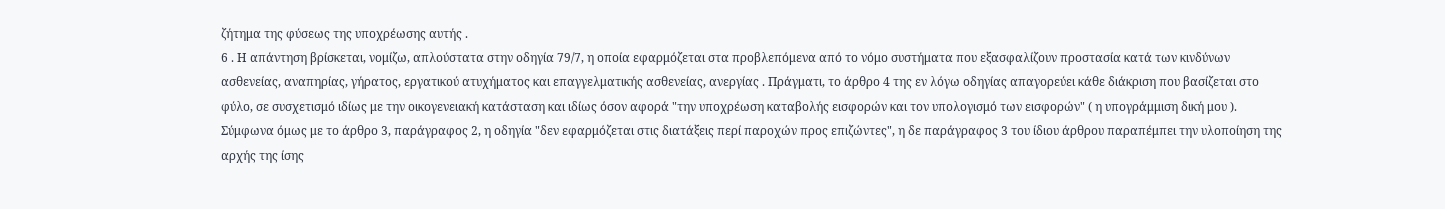ζήτημα της φύσεως της υποχρέωσης αυτής .
6 . Η απάντηση βρίσκεται, νομίζω, απλούστατα στην οδηγία 79/7, η οποία εφαρμόζεται στα προβλεπόμενα από το νόμο συστήματα που εξασφαλίζουν προστασία κατά των κινδύνων ασθενείας, αναπηρίας, γήρατος, εργατικού ατυχήματος και επαγγελματικής ασθενείας, ανεργίας . Πράγματι, το άρθρο 4 της εν λόγω οδηγίας απαγορεύει κάθε διάκριση που βασίζεται στο φύλο, σε συσχετισμό ιδίως με την οικογενειακή κατάσταση και ιδίως όσον αφορά "την υποχρέωση καταβολής εισφορών και τον υπολογισμό των εισφορών" ( η υπογράμμιση δική μου ).
Σύμφωνα όμως με το άρθρο 3, παράγραφος 2, η οδηγία "δεν εφαρμόζεται στις διατάξεις περί παροχών προς επιζώντες", η δε παράγραφος 3 του ίδιου άρθρου παραπέμπει την υλοποίηση της αρχής της ίσης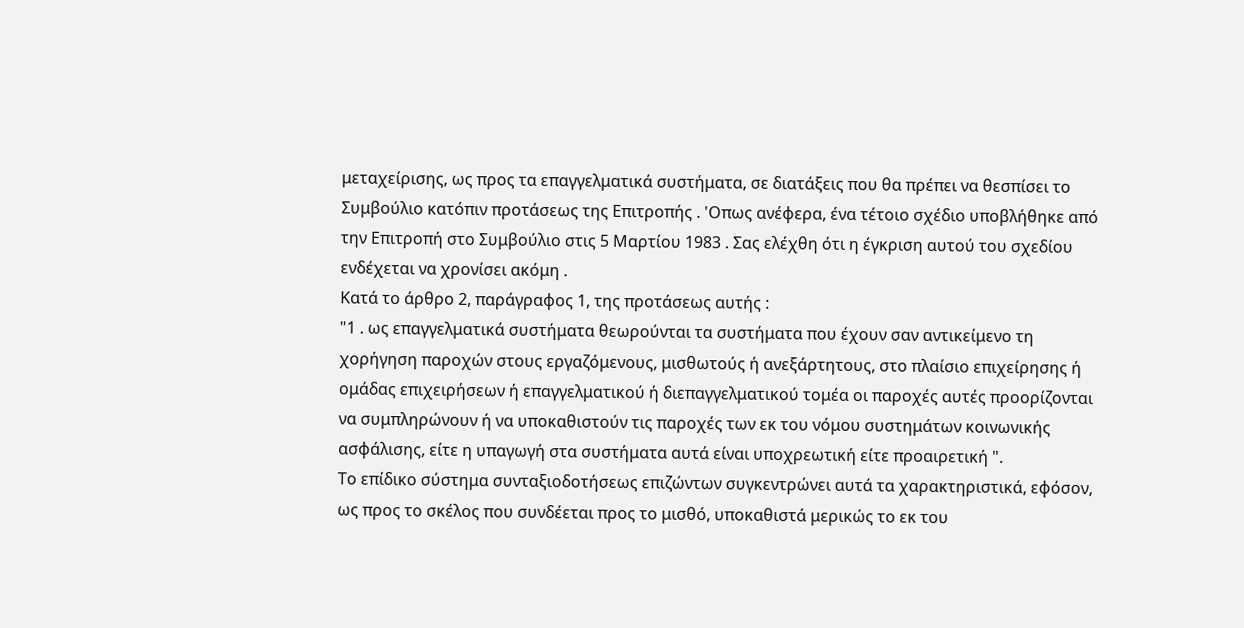μεταχείρισης, ως προς τα επαγγελματικά συστήματα, σε διατάξεις που θα πρέπει να θεσπίσει το Συμβούλιο κατόπιν προτάσεως της Επιτροπής . 'Οπως ανέφερα, ένα τέτοιο σχέδιο υποβλήθηκε από την Επιτροπή στο Συμβούλιο στις 5 Μαρτίου 1983 . Σας ελέχθη ότι η έγκριση αυτού του σχεδίου ενδέχεται να χρονίσει ακόμη .
Κατά το άρθρο 2, παράγραφος 1, της προτάσεως αυτής :
"1 . ως επαγγελματικά συστήματα θεωρούνται τα συστήματα που έχουν σαν αντικείμενο τη χορήγηση παροχών στους εργαζόμενους, μισθωτούς ή ανεξάρτητους, στο πλαίσιο επιχείρησης ή ομάδας επιχειρήσεων ή επαγγελματικού ή διεπαγγελματικού τομέα οι παροχές αυτές προορίζονται να συμπληρώνουν ή να υποκαθιστούν τις παροχές των εκ του νόμου συστημάτων κοινωνικής ασφάλισης, είτε η υπαγωγή στα συστήματα αυτά είναι υποχρεωτική είτε προαιρετική ".
Το επίδικο σύστημα συνταξιοδοτήσεως επιζώντων συγκεντρώνει αυτά τα χαρακτηριστικά, εφόσον, ως προς το σκέλος που συνδέεται προς το μισθό, υποκαθιστά μερικώς το εκ του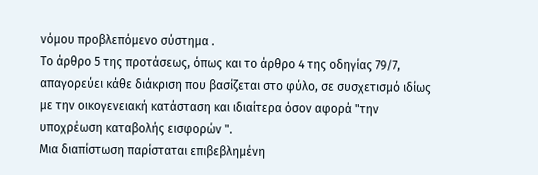νόμου προβλεπόμενο σύστημα .
Το άρθρο 5 της προτάσεως, όπως και το άρθρο 4 της οδηγίας 79/7, απαγορεύει κάθε διάκριση που βασίζεται στο φύλο, σε συσχετισμό ιδίως με την οικογενειακή κατάσταση και ιδιαίτερα όσον αφορά "την υποχρέωση καταβολής εισφορών ".
Μια διαπίστωση παρίσταται επιβεβλημένη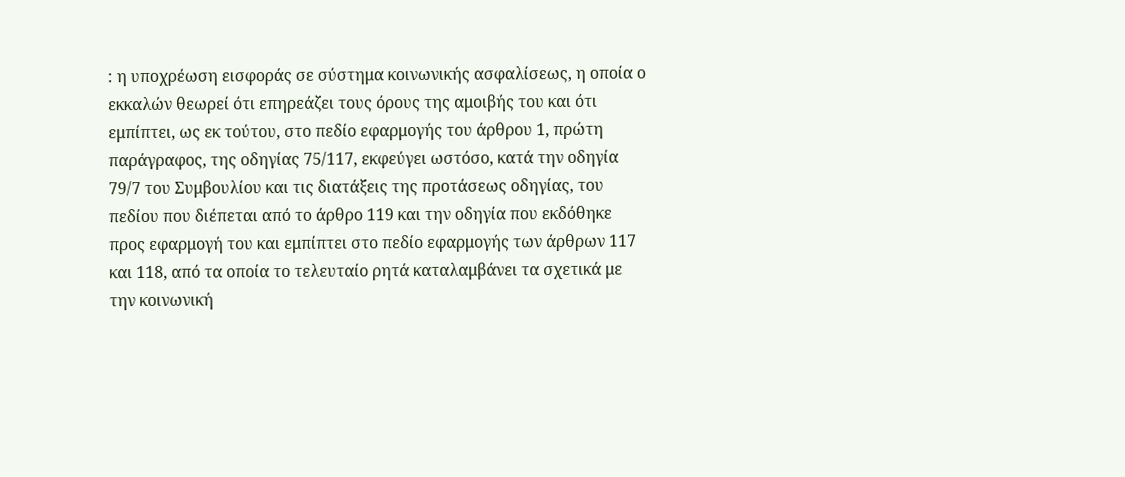: η υποχρέωση εισφοράς σε σύστημα κοινωνικής ασφαλίσεως, η οποία ο εκκαλών θεωρεί ότι επηρεάζει τους όρους της αμοιβής του και ότι εμπίπτει, ως εκ τούτου, στο πεδίο εφαρμογής του άρθρου 1, πρώτη παράγραφος, της οδηγίας 75/117, εκφεύγει ωστόσο, κατά την οδηγία 79/7 του Συμβουλίου και τις διατάξεις της προτάσεως οδηγίας, του πεδίου που διέπεται από το άρθρο 119 και την οδηγία που εκδόθηκε προς εφαρμογή του και εμπίπτει στο πεδίο εφαρμογής των άρθρων 117 και 118, από τα οποία το τελευταίο ρητά καταλαμβάνει τα σχετικά με την κοινωνική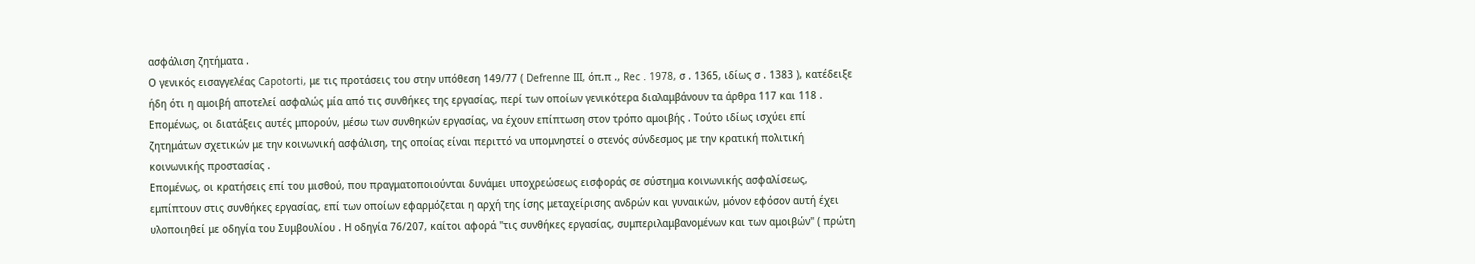ασφάλιση ζητήματα .
Ο γενικός εισαγγελέας Capotorti, με τις προτάσεις του στην υπόθεση 149/77 ( Defrenne III, όπ.π ., Rec . 1978, σ . 1365, ιδίως σ . 1383 ), κατέδειξε ήδη ότι η αμοιβή αποτελεί ασφαλώς μία από τις συνθήκες της εργασίας, περί των οποίων γενικότερα διαλαμβάνουν τα άρθρα 117 και 118 . Επομένως, οι διατάξεις αυτές μπορούν, μέσω των συνθηκών εργασίας, να έχουν επίπτωση στον τρόπο αμοιβής . Τούτο ιδίως ισχύει επί ζητημάτων σχετικών με την κοινωνική ασφάλιση, της οποίας είναι περιττό να υπομνηστεί ο στενός σύνδεσμος με την κρατική πολιτική κοινωνικής προστασίας .
Επομένως, οι κρατήσεις επί του μισθού, που πραγματοποιούνται δυνάμει υποχρεώσεως εισφοράς σε σύστημα κοινωνικής ασφαλίσεως, εμπίπτουν στις συνθήκες εργασίας, επί των οποίων εφαρμόζεται η αρχή της ίσης μεταχείρισης ανδρών και γυναικών, μόνον εφόσον αυτή έχει υλοποιηθεί με οδηγία του Συμβουλίου . Η οδηγία 76/207, καίτοι αφορά "τις συνθήκες εργασίας, συμπεριλαμβανομένων και των αμοιβών" ( πρώτη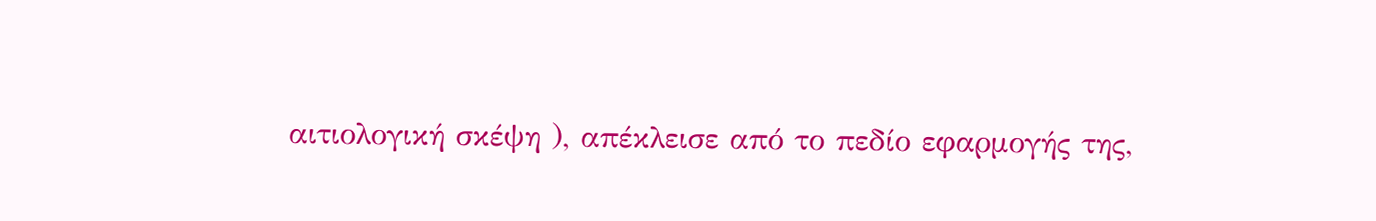αιτιολογική σκέψη ), απέκλεισε από το πεδίο εφαρμογής της,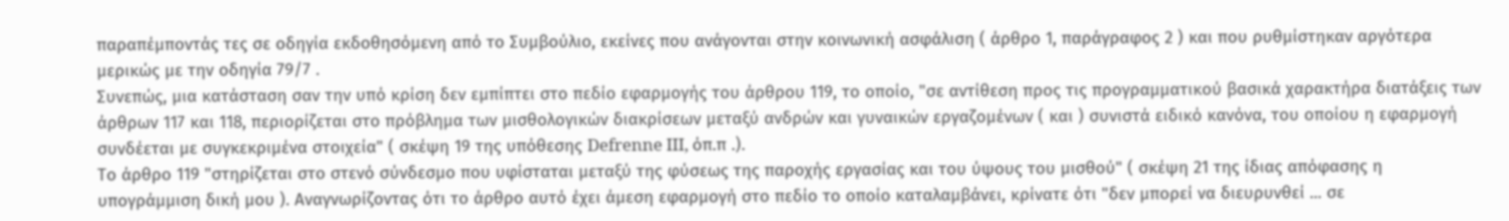παραπέμποντάς τες σε οδηγία εκδοθησόμενη από το Συμβούλιο, εκείνες που ανάγονται στην κοινωνική ασφάλιση ( άρθρο 1, παράγραφος 2 ) και που ρυθμίστηκαν αργότερα μερικώς με την οδηγία 79/7 .
Συνεπώς, μια κατάσταση σαν την υπό κρίση δεν εμπίπτει στο πεδίο εφαρμογής του άρθρου 119, το οποίο, "σε αντίθεση προς τις προγραμματικού βασικά χαρακτήρα διατάξεις των άρθρων 117 και 118, περιορίζεται στο πρόβλημα των μισθολογικών διακρίσεων μεταξύ ανδρών και γυναικών εργαζομένων ( και ) συνιστά ειδικό κανόνα, του οποίου η εφαρμογή συνδέεται με συγκεκριμένα στοιχεία" ( σκέψη 19 της υπόθεσης Defrenne III, όπ.π .).
Το άρθρο 119 "στηρίζεται στο στενό σύνδεσμο που υφίσταται μεταξύ της φύσεως της παροχής εργασίας και του ύψους του μισθού" ( σκέψη 21 της ίδιας απόφασης η υπογράμμιση δική μου ). Αναγνωρίζοντας ότι το άρθρο αυτό έχει άμεση εφαρμογή στο πεδίο το οποίο καταλαμβάνει, κρίνατε ότι "δεν μπορεί να διευρυνθεί ... σε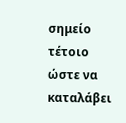σημείο τέτοιο ώστε να καταλάβει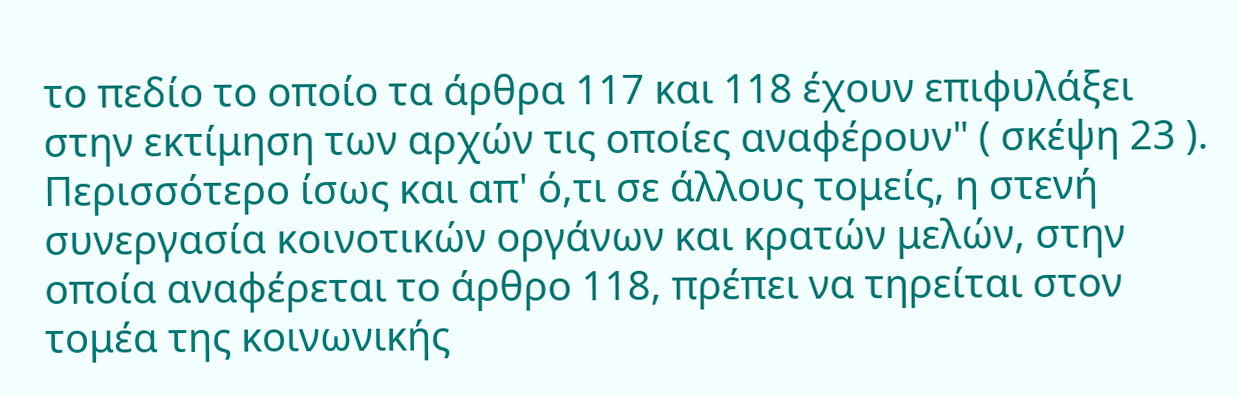το πεδίο το οποίο τα άρθρα 117 και 118 έχουν επιφυλάξει στην εκτίμηση των αρχών τις οποίες αναφέρουν" ( σκέψη 23 ).
Περισσότερο ίσως και απ' ό,τι σε άλλους τομείς, η στενή συνεργασία κοινοτικών οργάνων και κρατών μελών, στην οποία αναφέρεται το άρθρο 118, πρέπει να τηρείται στον τομέα της κοινωνικής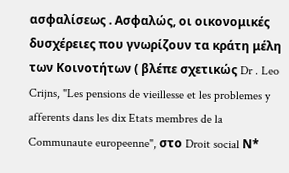ασφαλίσεως . Ασφαλώς, οι οικονομικές δυσχέρειες που γνωρίζουν τα κράτη μέλη των Κοινοτήτων ( βλέπε σχετικώς Dr . Leo Crijns, "Les pensions de vieillesse et les problemes y afferents dans les dix Etats membres de la Communaute europeenne", στο Droit social Ν*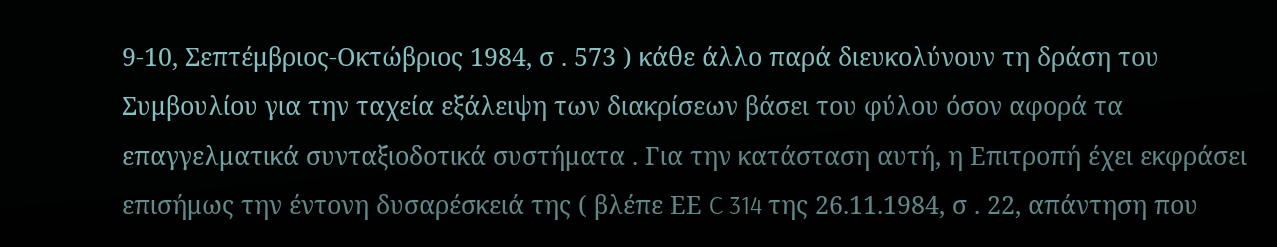9-10, Σεπτέμβριος-Οκτώβριος 1984, σ . 573 ) κάθε άλλο παρά διευκολύνουν τη δράση του Συμβουλίου για την ταχεία εξάλειψη των διακρίσεων βάσει του φύλου όσον αφορά τα επαγγελματικά συνταξιοδοτικά συστήματα . Για την κατάσταση αυτή, η Επιτροπή έχει εκφράσει επισήμως την έντονη δυσαρέσκειά της ( βλέπε ΕΕ C 314 της 26.11.1984, σ . 22, απάντηση που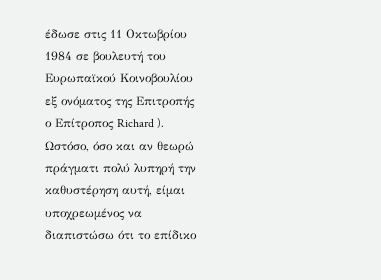έδωσε στις 11 Οκτωβρίου 1984 σε βουλευτή του Ευρωπαϊκού Κοινοβουλίου εξ ονόματος της Επιτροπής ο Επίτροπος Richard ). Ωστόσο, όσο και αν θεωρώ πράγματι πολύ λυπηρή την καθυστέρηση αυτή, είμαι υποχρεωμένος να διαπιστώσω ότι το επίδικο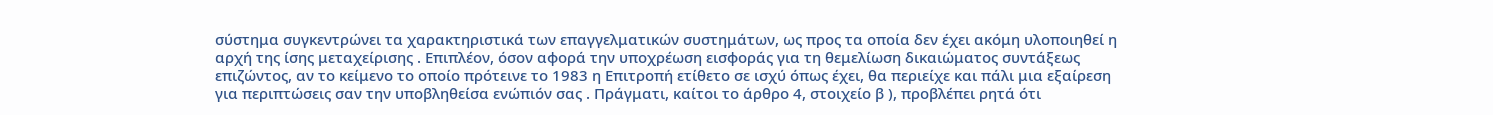σύστημα συγκεντρώνει τα χαρακτηριστικά των επαγγελματικών συστημάτων, ως προς τα οποία δεν έχει ακόμη υλοποιηθεί η αρχή της ίσης μεταχείρισης . Επιπλέον, όσον αφορά την υποχρέωση εισφοράς για τη θεμελίωση δικαιώματος συντάξεως επιζώντος, αν το κείμενο το οποίο πρότεινε το 1983 η Επιτροπή ετίθετο σε ισχύ όπως έχει, θα περιείχε και πάλι μια εξαίρεση για περιπτώσεις σαν την υποβληθείσα ενώπιόν σας . Πράγματι, καίτοι το άρθρο 4, στοιχείο β ), προβλέπει ρητά ότι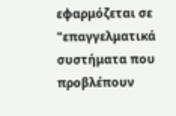εφαρμόζεται σε "επαγγελματικά συστήματα που προβλέπουν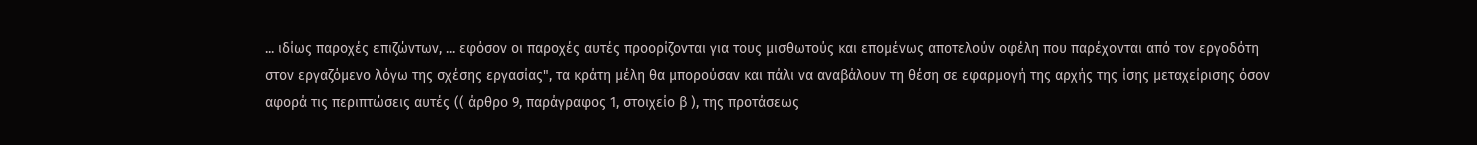... ιδίως παροχές επιζώντων, ... εφόσον οι παροχές αυτές προορίζονται για τους μισθωτούς και επομένως αποτελούν οφέλη που παρέχονται από τον εργοδότη στον εργαζόμενο λόγω της σχέσης εργασίας", τα κράτη μέλη θα μπορούσαν και πάλι να αναβάλουν τη θέση σε εφαρμογή της αρχής της ίσης μεταχείρισης όσον αφορά τις περιπτώσεις αυτές (( άρθρο 9, παράγραφος 1, στοιχείο β ), της προτάσεως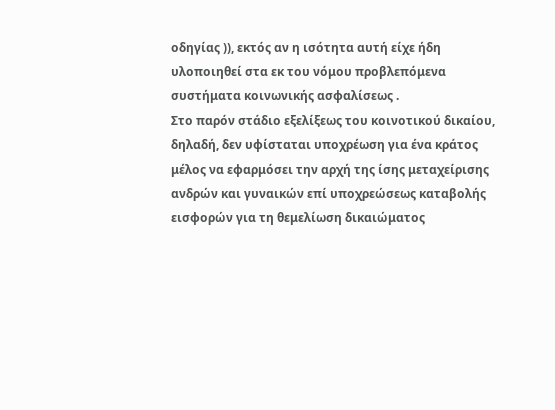οδηγίας )), εκτός αν η ισότητα αυτή είχε ήδη υλοποιηθεί στα εκ του νόμου προβλεπόμενα συστήματα κοινωνικής ασφαλίσεως .
Στο παρόν στάδιο εξελίξεως του κοινοτικού δικαίου, δηλαδή, δεν υφίσταται υποχρέωση για ένα κράτος μέλος να εφαρμόσει την αρχή της ίσης μεταχείρισης ανδρών και γυναικών επί υποχρεώσεως καταβολής εισφορών για τη θεμελίωση δικαιώματος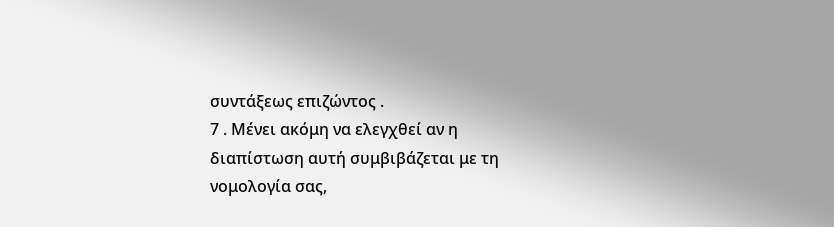συντάξεως επιζώντος .
7 . Μένει ακόμη να ελεγχθεί αν η διαπίστωση αυτή συμβιβάζεται με τη νομολογία σας,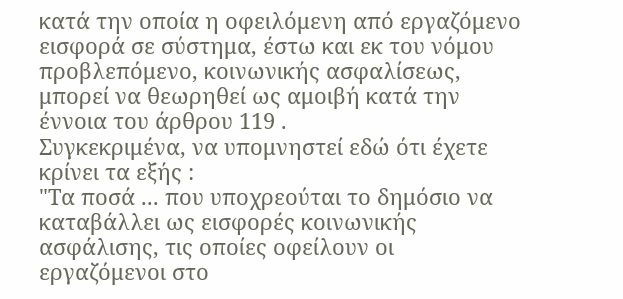κατά την οποία η οφειλόμενη από εργαζόμενο εισφορά σε σύστημα, έστω και εκ του νόμου προβλεπόμενο, κοινωνικής ασφαλίσεως, μπορεί να θεωρηθεί ως αμοιβή κατά την έννοια του άρθρου 119 .
Συγκεκριμένα, να υπομνηστεί εδώ ότι έχετε κρίνει τα εξής :
"Τα ποσά ... που υποχρεούται το δημόσιο να καταβάλλει ως εισφορές κοινωνικής ασφάλισης, τις οποίες οφείλουν οι εργαζόμενοι στο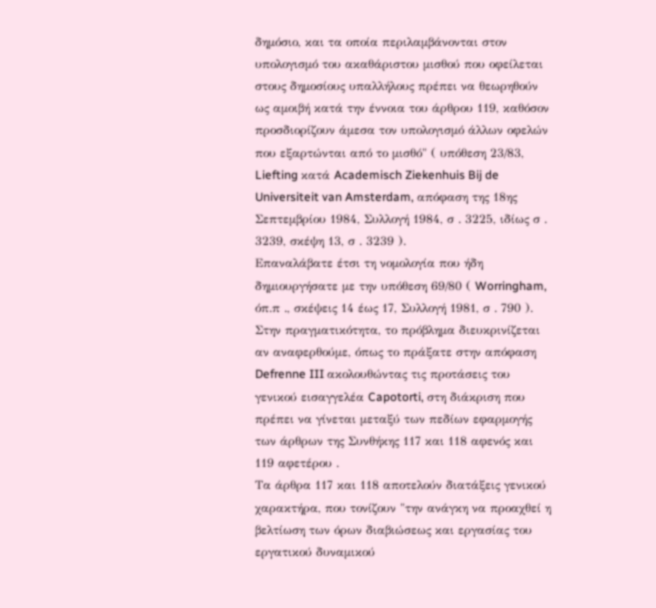δημόσιο, και τα οποία περιλαμβάνονται στον υπολογισμό του ακαθάριστου μισθού που οφείλεται στους δημοσίους υπαλλήλους πρέπει να θεωρηθούν ως αμοιβή κατά την έννοια του άρθρου 119, καθόσον προσδιορίζουν άμεσα τον υπολογισμό άλλων οφελών που εξαρτώνται από το μισθό" ( υπόθεση 23/83, Liefting κατά Academisch Ziekenhuis Bij de Universiteit van Amsterdam, απόφαση της 18ης Σεπτεμβρίου 1984, Συλλογή 1984, σ . 3225, ιδίως σ . 3239, σκέψη 13, σ . 3239 ).
Επαναλάβατε έτσι τη νομολογία που ήδη δημιουργήσατε με την υπόθεση 69/80 ( Worringham, όπ.π ., σκέψεις 14 έως 17, Συλλογή 1981, σ . 790 ).
Στην πραγματικότητα, το πρόβλημα διευκρινίζεται αν αναφερθούμε, όπως το πράξατε στην απόφαση Defrenne III ακολουθώντας τις προτάσεις του γενικού εισαγγελέα Capotorti, στη διάκριση που πρέπει να γίνεται μεταξύ των πεδίων εφαρμογής των άρθρων της Συνθήκης 117 και 118 αφενός και 119 αφετέρου .
Τα άρθρα 117 και 118 αποτελούν διατάξεις γενικού χαρακτήρα, που τονίζουν "την ανάγκη να προαχθεί η βελτίωση των όρων διαβιώσεως και εργασίας του εργατικού δυναμικού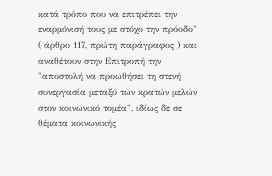κατά τρόπο που να επιτρέπει την εναρμόνισή τους με στόχο την πρόοδο" ( άρθρο 117, πρώτη παράγραφος ) και αναθέτουν στην Επιτροπή την "αποστολή να προωθήσει τη στενή συνεργασία μεταξύ των κρατών μελών στον κοινωνικό τομέα", ιδίως δε σε θέματα κοινωνικής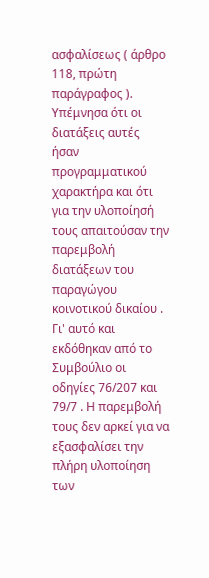ασφαλίσεως ( άρθρο 118, πρώτη παράγραφος ).
Υπέμνησα ότι οι διατάξεις αυτές ήσαν προγραμματικού χαρακτήρα και ότι για την υλοποίησή τους απαιτούσαν την παρεμβολή διατάξεων του παραγώγου κοινοτικού δικαίου . Γι' αυτό και εκδόθηκαν από το Συμβούλιο οι οδηγίες 76/207 και 79/7 . Η παρεμβολή τους δεν αρκεί για να εξασφαλίσει την πλήρη υλοποίηση των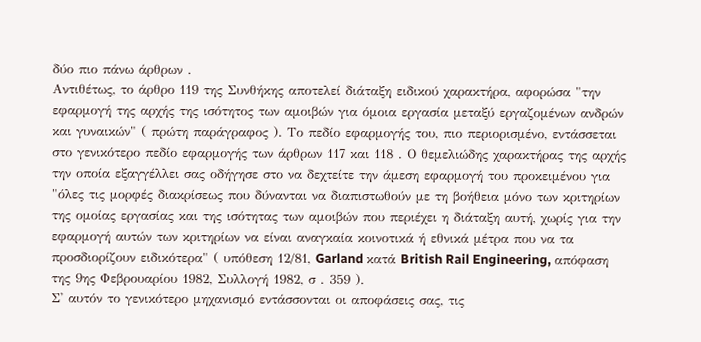δύο πιο πάνω άρθρων .
Αντιθέτως, το άρθρο 119 της Συνθήκης αποτελεί διάταξη ειδικού χαρακτήρα, αφορώσα "την εφαρμογή της αρχής της ισότητος των αμοιβών για όμοια εργασία μεταξύ εργαζομένων ανδρών και γυναικών" ( πρώτη παράγραφος ). Το πεδίο εφαρμογής του, πιο περιορισμένο, εντάσσεται στο γενικότερο πεδίο εφαρμογής των άρθρων 117 και 118 . Ο θεμελιώδης χαρακτήρας της αρχής την οποία εξαγγέλλει σας οδήγησε στο να δεχτείτε την άμεση εφαρμογή του προκειμένου για "όλες τις μορφές διακρίσεως που δύνανται να διαπιστωθούν με τη βοήθεια μόνο των κριτηρίων της ομοίας εργασίας και της ισότητας των αμοιβών που περιέχει η διάταξη αυτή, χωρίς για την εφαρμογή αυτών των κριτηρίων να είναι αναγκαία κοινοτικά ή εθνικά μέτρα που να τα προσδιορίζουν ειδικότερα" ( υπόθεση 12/81, Garland κατά British Rail Engineering, απόφαση της 9ης Φεβρουαρίου 1982, Συλλογή 1982, σ . 359 ).
Σ' αυτόν το γενικότερο μηχανισμό εντάσσονται οι αποφάσεις σας, τις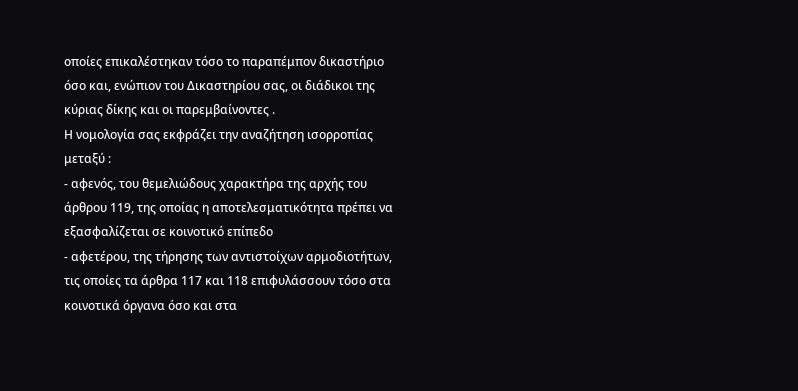οποίες επικαλέστηκαν τόσο το παραπέμπον δικαστήριο όσο και, ενώπιον του Δικαστηρίου σας, οι διάδικοι της κύριας δίκης και οι παρεμβαίνοντες .
Η νομολογία σας εκφράζει την αναζήτηση ισορροπίας μεταξύ :
- αφενός, του θεμελιώδους χαρακτήρα της αρχής του άρθρου 119, της οποίας η αποτελεσματικότητα πρέπει να εξασφαλίζεται σε κοινοτικό επίπεδο
- αφετέρου, της τήρησης των αντιστοίχων αρμοδιοτήτων, τις οποίες τα άρθρα 117 και 118 επιφυλάσσουν τόσο στα κοινοτικά όργανα όσο και στα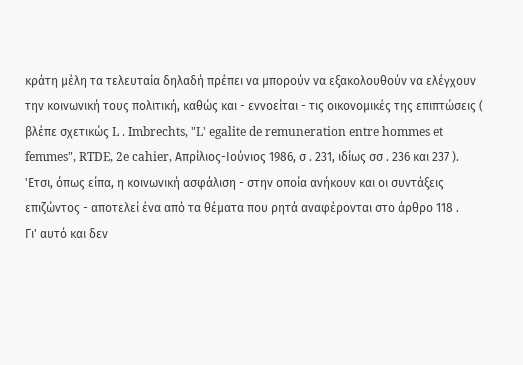κράτη μέλη τα τελευταία δηλαδή πρέπει να μπορούν να εξακολουθούν να ελέγχουν την κοινωνική τους πολιτική, καθώς και - εννοείται - τις οικονομικές της επιπτώσεις ( βλέπε σχετικώς L . Imbrechts, "L' egalite de remuneration entre hommes et femmes", RTDE, 2e cahier, Απρίλιος-Ιούνιος 1986, σ . 231, ιδίως σσ . 236 και 237 ).
'Ετσι, όπως είπα, η κοινωνική ασφάλιση - στην οποία ανήκουν και οι συντάξεις επιζώντος - αποτελεί ένα από τα θέματα που ρητά αναφέρονται στο άρθρο 118 .
Γι' αυτό και δεν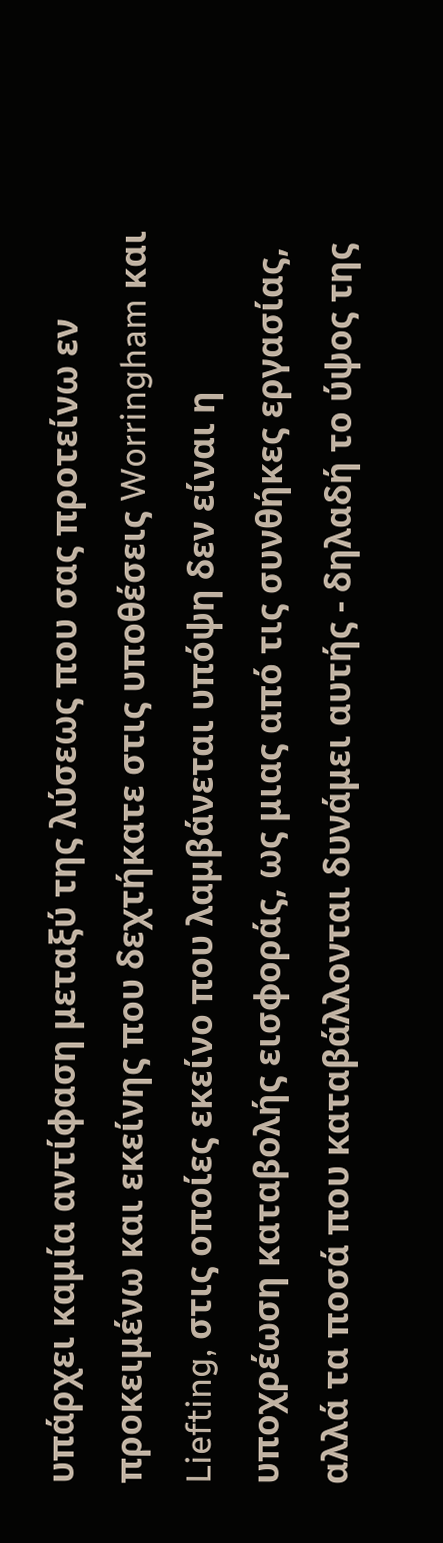υπάρχει καμία αντίφαση μεταξύ της λύσεως που σας προτείνω εν προκειμένω και εκείνης που δεχτήκατε στις υποθέσεις Worringham και Liefting, στις οποίες εκείνο που λαμβάνεται υπόψη δεν είναι η υποχρέωση καταβολής εισφοράς, ως μιας από τις συνθήκες εργασίας, αλλά τα ποσά που καταβάλλονται δυνάμει αυτής - δηλαδή το ύψος της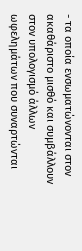- τα οποία ενσωματώνονται στον ακαθάριστο μισθό και συμβάλλουν στον υπολογισμό άλλων ωφελημάτων που συναρτώνται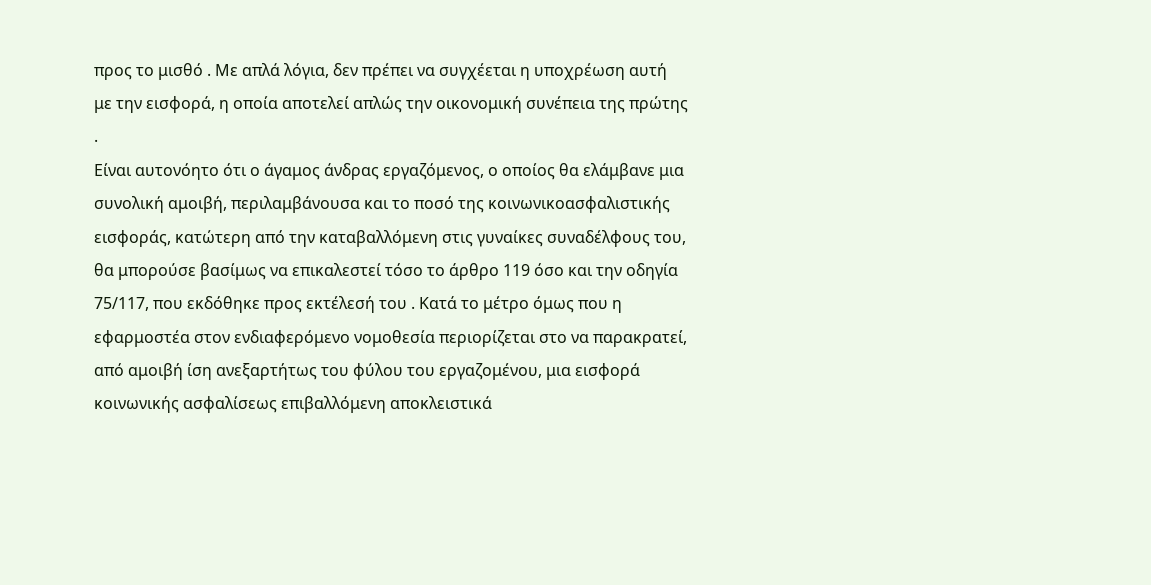προς το μισθό . Με απλά λόγια, δεν πρέπει να συγχέεται η υποχρέωση αυτή με την εισφορά, η οποία αποτελεί απλώς την οικονομική συνέπεια της πρώτης .
Είναι αυτονόητο ότι ο άγαμος άνδρας εργαζόμενος, ο οποίος θα ελάμβανε μια συνολική αμοιβή, περιλαμβάνουσα και το ποσό της κοινωνικοασφαλιστικής εισφοράς, κατώτερη από την καταβαλλόμενη στις γυναίκες συναδέλφους του, θα μπορούσε βασίμως να επικαλεστεί τόσο το άρθρο 119 όσο και την οδηγία 75/117, που εκδόθηκε προς εκτέλεσή του . Κατά το μέτρο όμως που η εφαρμοστέα στον ενδιαφερόμενο νομοθεσία περιορίζεται στο να παρακρατεί, από αμοιβή ίση ανεξαρτήτως του φύλου του εργαζομένου, μια εισφορά κοινωνικής ασφαλίσεως επιβαλλόμενη αποκλειστικά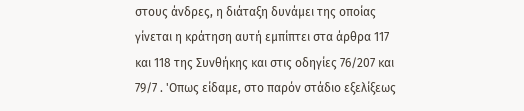στους άνδρες, η διάταξη δυνάμει της οποίας γίνεται η κράτηση αυτή εμπίπτει στα άρθρα 117 και 118 της Συνθήκης και στις οδηγίες 76/207 και 79/7 . 'Οπως είδαμε, στο παρόν στάδιο εξελίξεως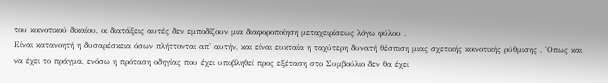του κοινοτικού δικαίου, οι διατάξεις αυτές δεν εμποδίζουν μια διαφοροποίηση μεταχειρίσεως λόγω φύλου .
Είναι κατανοητή η δυσαρέσκεια όσων πλήττονται απ' αυτήν, και είναι ευκταία η ταχύτερη δυνατή θέσπιση μιας σχετικής κοινοτικής ρύθμισης . 'Οπως και να έχει το πράγμα, ενόσω η πρόταση οδηγίας που έχει υποβληθεί προς εξέταση στο Συμβούλιο δεν θα έχει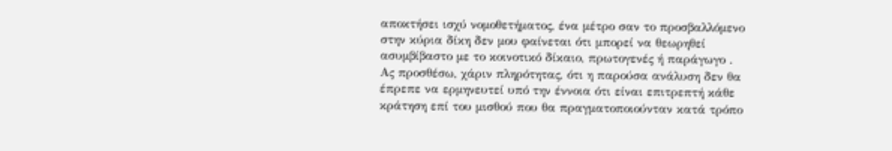αποκτήσει ισχύ νομοθετήματος, ένα μέτρο σαν το προσβαλλόμενο στην κύρια δίκη δεν μου φαίνεται ότι μπορεί να θεωρηθεί ασυμβίβαστο με το κοινοτικό δίκαιο, πρωτογενές ή παράγωγο .
Ας προσθέσω, χάριν πληρότητας, ότι η παρούσα ανάλυση δεν θα έπρεπε να ερμηνευτεί υπό την έννοια ότι είναι επιτρεπτή κάθε κράτηση επί του μισθού που θα πραγματοποιούνταν κατά τρόπο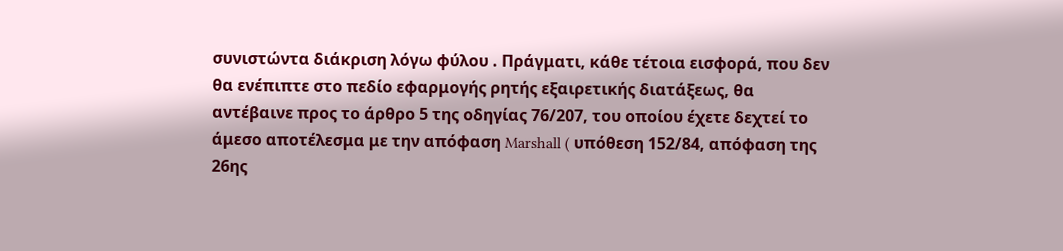συνιστώντα διάκριση λόγω φύλου . Πράγματι, κάθε τέτοια εισφορά, που δεν θα ενέπιπτε στο πεδίο εφαρμογής ρητής εξαιρετικής διατάξεως, θα αντέβαινε προς το άρθρο 5 της οδηγίας 76/207, του οποίου έχετε δεχτεί το άμεσο αποτέλεσμα με την απόφαση Marshall ( υπόθεση 152/84, απόφαση της 26ης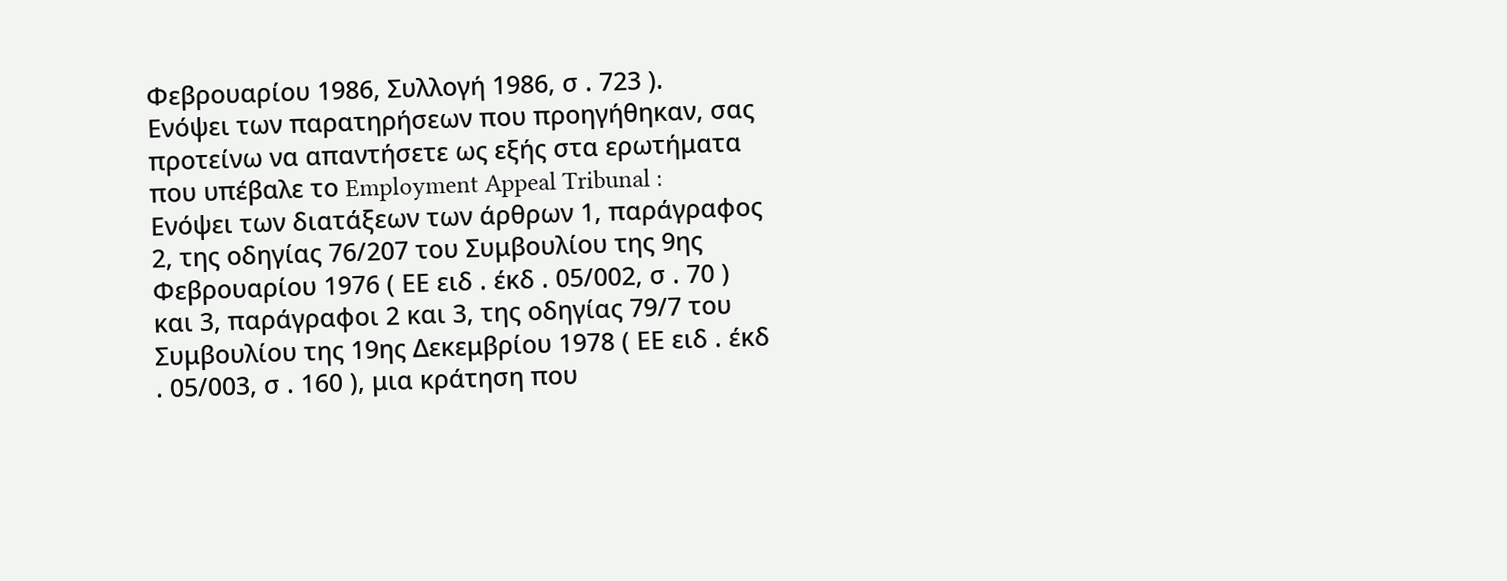Φεβρουαρίου 1986, Συλλογή 1986, σ . 723 ).
Ενόψει των παρατηρήσεων που προηγήθηκαν, σας προτείνω να απαντήσετε ως εξής στα ερωτήματα που υπέβαλε το Employment Appeal Tribunal :
Ενόψει των διατάξεων των άρθρων 1, παράγραφος 2, της οδηγίας 76/207 του Συμβουλίου της 9ης Φεβρουαρίου 1976 ( ΕΕ ειδ . έκδ . 05/002, σ . 70 ) και 3, παράγραφοι 2 και 3, της οδηγίας 79/7 του Συμβουλίου της 19ης Δεκεμβρίου 1978 ( ΕΕ ειδ . έκδ . 05/003, σ . 160 ), μια κράτηση που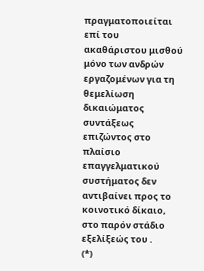πραγματοποιείται επί του ακαθάριστου μισθού μόνο των ανδρών εργαζομένων για τη θεμελίωση δικαιώματος συντάξεως επιζώντος στο πλαίσιο επαγγελματικού συστήματος δεν αντιβαίνει προς το κοινοτικό δίκαιο, στο παρόν στάδιο εξελίξεώς του .
(*)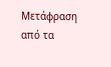Μετάφραση από τα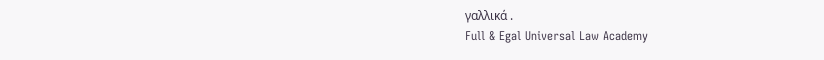γαλλικά .
Full & Egal Universal Law Academy